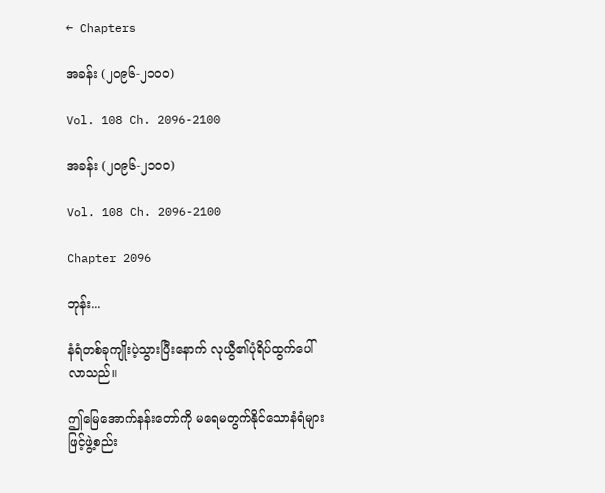← Chapters

အခန်း (၂၀၉၆-၂၁၀၀)

Vol. 108 Ch. 2096-2100

အခန်း (၂၀၉၆-၂၁၀၀)

Vol. 108 Ch. 2096-2100

Chapter 2096

ဘုန်း...

နံရံတစ်ခုကျိုးပဲ့သွားပြီးနောက် လုယွီ၏ပုံရိပ်ထွက်ပေါ်လာသည်။

ဤမြေအောက်နန်းတော်ကို မရေမတွက်နိုင်သောနံရံများဖြင့်ဖွဲ့စည်း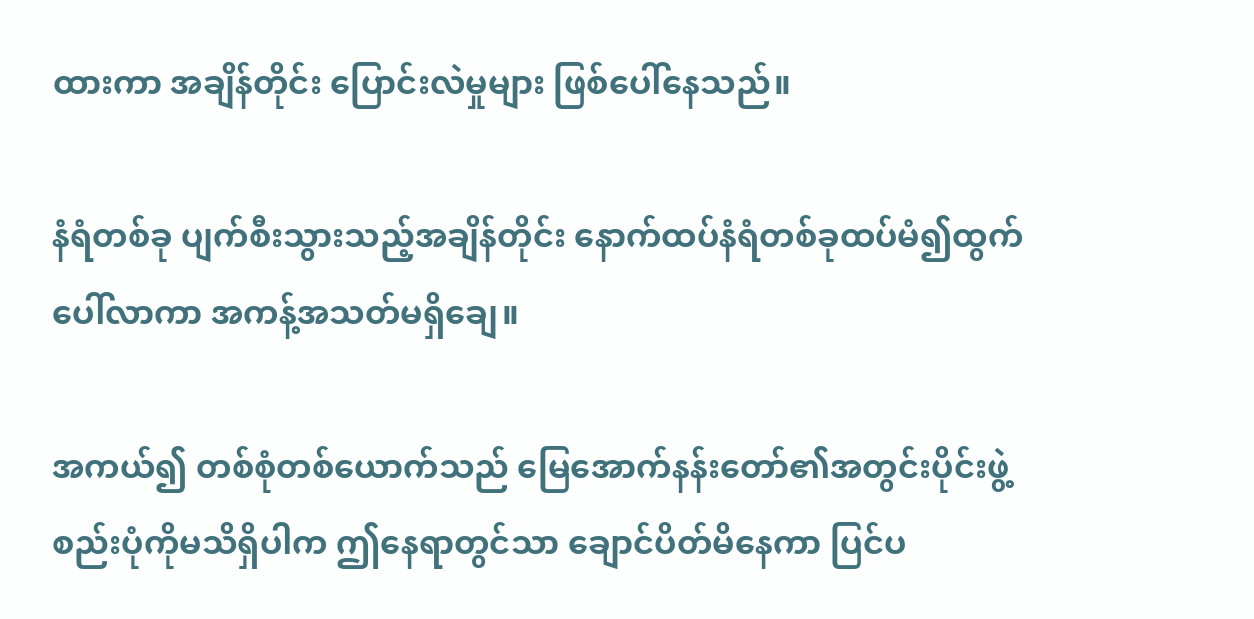ထားကာ အချိန်တိုင်း ပြောင်းလဲမှုများ ဖြစ်ပေါ်နေသည်။

နံရံတစ်ခု ပျက်စီးသွားသည့်အချိန်တိုင်း နောက်ထပ်နံရံတစ်ခုထပ်မံ၍ထွက်ပေါ်လာကာ အကန့်အသတ်မရှိချေ။

အကယ်၍ တစ်စုံတစ်ယောက်သည် မြေအောက်နန်းတော်၏အတွင်းပိုင်းဖွဲ့စည်းပုံကိုမသိရှိပါက ဤနေရာတွင်သာ ချောင်ပိတ်မိနေကာ ပြင်ပ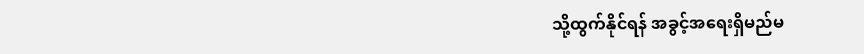သို့ထွက်နိုင်ရန် အခွင့်အရေးရှိမည်မ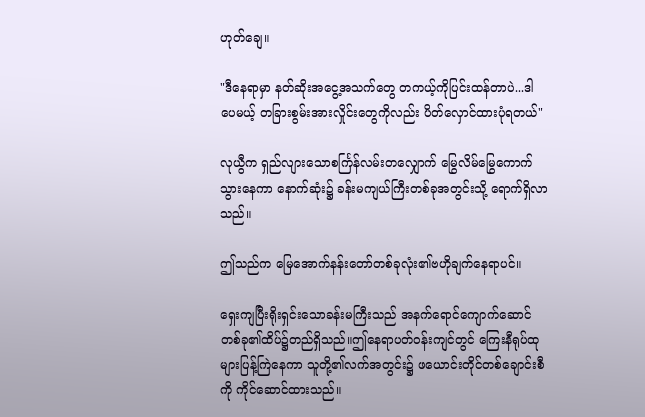ဟုတ်ချေ။

"ဒီနေရာမှာ နတ်ဆိုးအငွေ့အသက်တွေ တကယ့်ကိုပြင်းထန်တာပဲ...ဒါပေမယ့် တခြားစွမ်းအားလှိုင်းတွေကိုလည်း ပိတ်လှောင်ထားပုံရတယ်"

လုယွီက ရှည်လျားသောစင်္ကြန်လမ်းတလျှောက် မြွေလိမ်မြွေကောက်သွားနေကာ နောက်ဆုံး၌ ခန်းမကျယ်ကြီးတစ်ခုအတွင်းသို့ ရောက်ရှိလာသည်။

ဤသည်က မြေအောက်နန်းတော်တစ်ခုလုံး၏ဗဟိုချက်နေရာပင်။

ရှေးကျပြီးရိုးရှင်းသောခန်းမကြီးသည် အနက်ရောင်ကျောက်ဆောင်တစ်ခု၏ထိပ်၌တည်ရှိသည်။ဤနေရာပတ်ဝန်းကျင်တွင် ကြေးနီရုပ်ထုများပြန့်ကြဲနေကာ သူတို့၏လက်အတွင်း၌ ဖယောင်းတိုင်တစ်ချောင်းစီကို ကိုင်ဆောင်ထားသည်။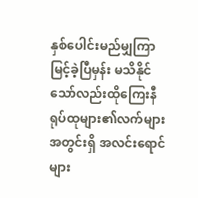နှစ်ပေါင်းမည်မျှကြာမြင့်ခဲ့ပြီမှန်း မသိနိုင်သော်လည်းထိုကြေးနီရုပ်ထုများ၏လက်များအတွင်းရှိ အလင်းရောင်များ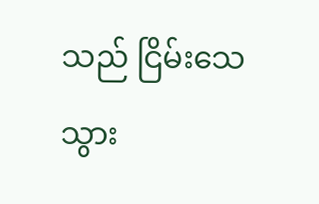သည် ငြိမ်းသေသွား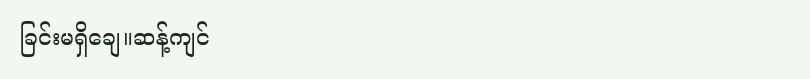ခြင်းမရှိချေ။ဆန့်ကျင်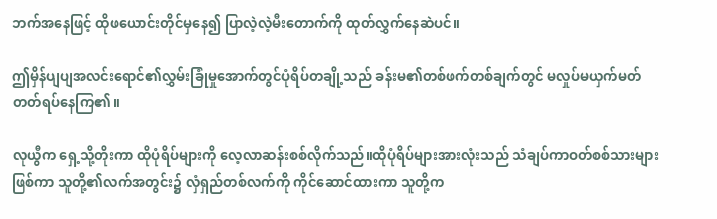ဘက်အနေဖြင့် ထိုဖယောင်းတိုင်မှနေ၍ ပြာလဲ့လဲ့မီးတောက်ကို ထုတ်လွှက်နေဆဲပင်။

ဤမှိန်ပျပျအလင်းရောင်၏လွှမ်းခြုံမှုအောက်တွင်ပုံရိပ်တချို့သည် ခန်းမ၏တစ်ဖက်တစ်ချက်တွင် မလှုပ်မယှက်မတ်တတ်ရပ်နေကြ၏။

လုယွီက ရှေ့သို့တိုးကာ ထိုပုံရိပ်များကို လေ့လာဆန်းစစ်လိုက်သည်။ထိုပုံရိပ်များအားလုံးသည် သံချပ်ကာဝတ်စစ်သားများဖြစ်ကာ သူတို့၏လက်အတွင်း၌ လှံရှည်တစ်လက်ကို ကိုင်ဆောင်ထားကာ သူတို့က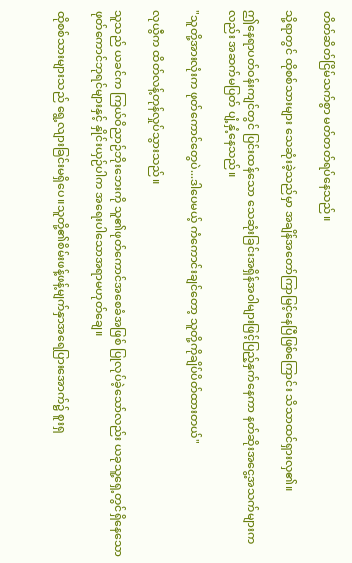တိတ်ဆိတ်ငြိမ်သက်စွာ မတ်တတ်ရပ်နေသည်။

သို့ရာတွင် ထိုစစ်သားများ သေဆုံးခဲ့သည်မှာ အချိန်အတော်ကြာမြင့်နေပြီဖြစ်ကြောင်း သိသာထင်ရှားလှ၏။

ဤနေရာပတ်ဝန်းကျင်တွင် ပြင်းထန်သော သေဆုံးခြင်းအရှိန်အဝါများဖြင့်ပြည့်နှက်နေကာ နတ်ဆိုးအငွေ့အသက်များကလည်း အဆက်မပြတ် ပျံ့နှံ့နေသည်။

"သူတို့အားလုံးက ဖုတ်ကောင်တွေပဲ...ဒါပေမယ့် ကံကောင်းချင်တော့ သူတို့ကိုချိပ်ပိတ်ထားတယ်"

လုယွီက ထိတ်လန့်တုန်လှုပ်သွားသည်။

သူသည် ယခင်က ကြယ်ဝိညာဉ်ဘိုးဘေးကို သူ၏ဖုတ်ကောင်အစေခံအဖြစ် ပြုလုပ်ခဲ့သော်လည်း ယခုသူ့ရှေ့တွင်ရှိနေသော ဖုတ်ကောင်ဘုရင်များနှင့် နှိုင်းယှဉ်ပါက အရေးပါသောအရာမဟုတ်ချေ။

ထိုစစ်သားများသည် ရွေ့လျားခြင်းမရှိပေ။သူတို့၏စိမ်းဖန့်ဖန့်မျက်နှာအရေပြားအောက်၌ စူးရှ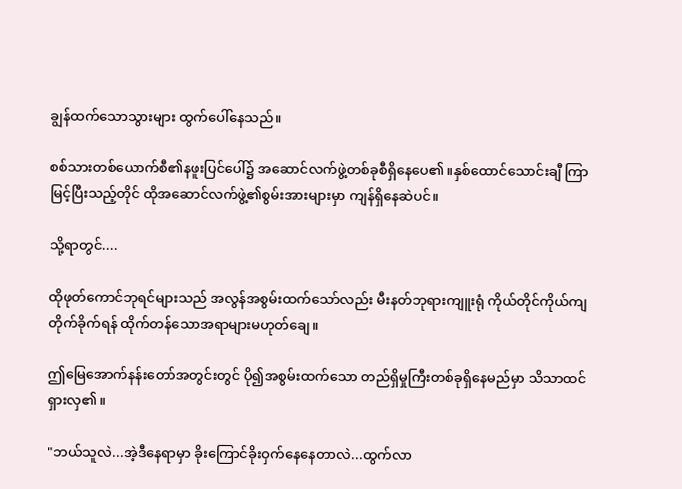ချွန်ထက်သောသွားများ ထွက်ပေါ်နေသည်။

စစ်သားတစ်ယောက်စီ၏နဖူးပြင်ပေါ်၌ အဆောင်လက်ဖွဲ့တစ်ခုစီရှိနေပေ၏။နှစ်ထောင်သောင်းချီ ကြာမြင့်ပြီးသည့်တိုင် ထိုအဆောင်လက်ဖွဲ့၏စွမ်းအားများမှာ ကျန်ရှိနေဆဲပင်။

သို့ရာတွင်....

ထိုဖုတ်ကောင်ဘုရင်များသည် အလွန်အစွမ်းထက်သော်လည်း မီးနတ်ဘုရားကျူးရုံ ကိုယ်တိုင်ကိုယ်ကျတိုက်ခိုက်ရန် ထိုက်တန်သောအရာများမဟုတ်ချေ။

ဤမြေအောက်နန်းတော်အတွင်းတွင် ပို၍အစွမ်းထက်သော တည်ရှိမှုကြီးတစ်ခုရှိနေမည်မှာ သိသာထင်ရှားလှ၏။

"ဘယ်သူလဲ...အဲ့ဒီနေရာမှာ ခိုးကြောင်ခိုးဝှက်နေနေတာလဲ...ထွက်လာ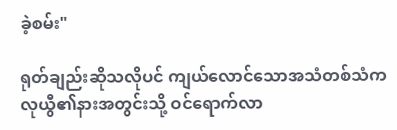ခဲ့စမ်း"

ရုတ်ချည်းဆိုသလိုပင် ကျယ်လောင်သောအသံတစ်သံက လုယွီ၏နားအတွင်းသို့ ဝင်ရောက်လာ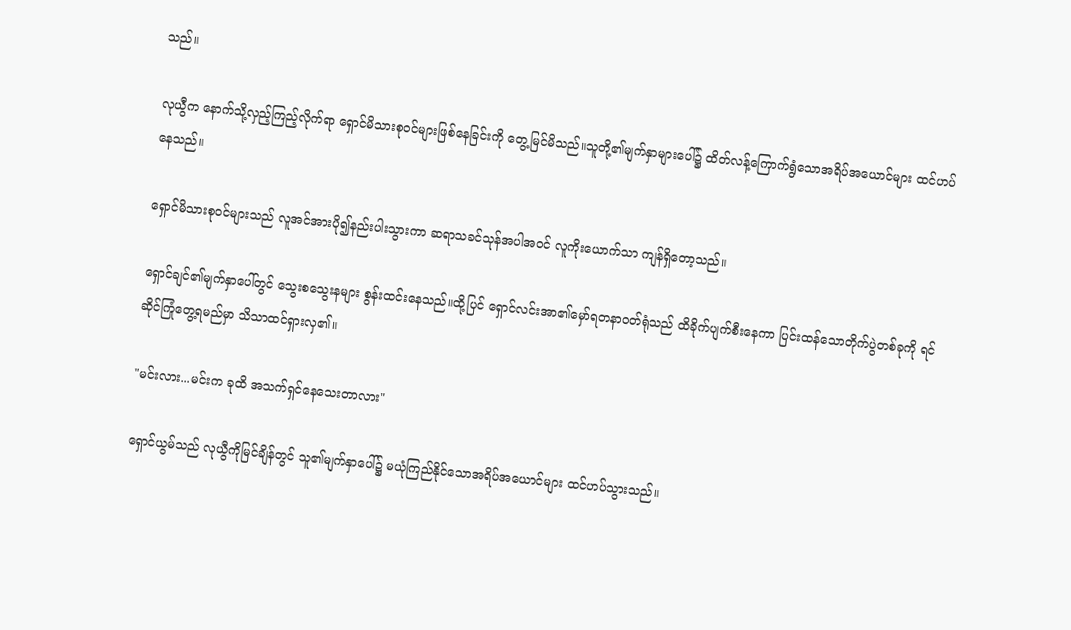သည်။

လုယွီက နောက်သို့လှည့်ကြည့်လိုက်ရာ ရှောင်မိသားစုဝင်များဖြစ်နေခြင်းကို တွေ့မြင်မိသည်။သူတို့၏မျက်နှာများပေါ်၌ ထိတ်လန့်ကြောက်ရွံသောအရိပ်အယောင်များ ထင်ဟပ်နေသည်။

ရှောင်မိသားစုဝင်များသည် လူအင်အားပို၍နည်းပါးသွားကာ ဆရာသခင်သုန်အပါအဝင် လူကိုးယောက်သာ ကျန်ရှိတော့သည်။

ရှောင်ချင်၏မျက်နှာပေါ်တွင် သွေးစသွေးနများ စွန်းထင်းနေသည်။ထို့ပြင် ရှောင်လင်းအာ၏မှော်ရတနာဝတ်ရုံသည် ထိခိုက်ပျက်စီးနေကာ ပြင်းထန်သောတိုက်ပွဲတစ်ခုကို ရင်ဆိုင်ကြုံတွေ့ရမည်မှာ သိသာထင်ရှားလှ၏။

"မင်းလား...မင်းက ခုထိ အသက်ရှင်နေသေးတာလား"

ရှောင်ယွမ်သည် လုယွီကိုမြင်ချိန်တွင် သူ၏မျက်နှာပေါ်၌ မယုံကြည်နိုင်သောအရိပ်အယောင်များ ထင်ဟပ်သွားသည်။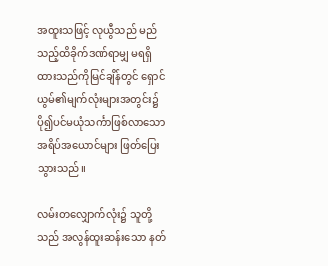အထူးသဖြင့် လုယွီသည် မည်သည့်ထိခိုက်ဒဏ်ရာမျှ မရရှိထားသည်ကိုမြင်ချိန်တွင် ရှောင်ယွမ်၏မျက်လုံးများအတွင်း၌ ပို၍ပင်မယုံသင်္ကာဖြစ်လာသောအရိပ်အယောင်များ ဖြတ်ပြေးသွားသည်။

လမ်းတလျှောက်လုံး၌ သူတို့သည် အလွန်ထူးဆန်းသော နတ်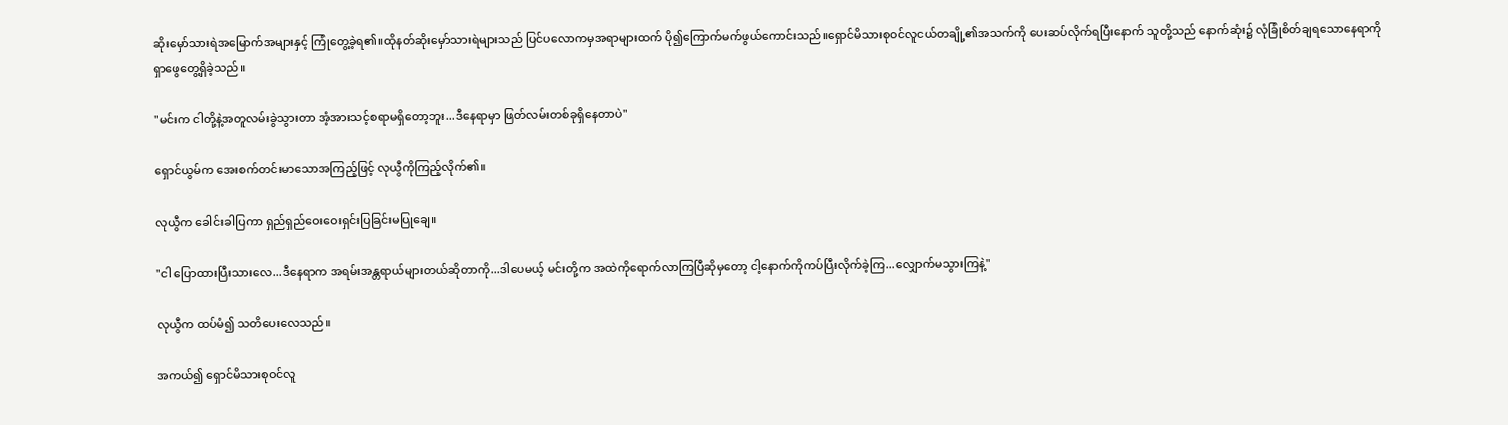ဆိုးမှော်သားရဲအမြောက်အများနှင့် ကြုံတွေ့ခဲ့ရ၏။ထိုနတ်ဆိုးမှော်သားရဲများသည် ပြင်ပလောကမှအရာများထက် ပို၍ကြောက်မက်ဖွယ်ကောင်းသည်။ရှောင်မိသားစုဝင်လူငယ်တချို့၏အသက်ကို ပေးဆပ်လိုက်ရပြီးနောက် သူတို့သည် နောက်ဆုံး၌ လုံခြုံစိတ်ချရသောနေရာကို ရှာဖွေတွေ့ရှိခဲ့သည်။

"မင်းက ငါတို့နဲ့အတူလမ်းခွဲသွားတာ အံ့အားသင့်စရာမရှိတော့ဘူး...ဒီနေရာမှာ ဖြတ်လမ်းတစ်ခုရှိနေတာပဲ"

ရှောင်ယွမ်က အေးစက်တင်းမာသောအကြည့်ဖြင့် လုယွီကိုကြည့်လိုက်၏။

လုယွီက ခေါင်းခါပြကာ ရှည်ရှည်ဝေးဝေးရှင်းပြခြင်းမပြုချေ။

"ငါ ပြောထားပြီးသားလေ...ဒီနေရာက အရမ်းအန္တရာယ်များတယ်ဆိုတာကို...ဒါပေမယ့် မင်းတို့က အထဲကိုရောက်လာကြပြီဆိုမှတော့ ငါ့နောက်ကိုကပ်ပြီးလိုက်ခဲ့ကြ...လျှောက်မသွားကြနဲ့"

လုယွီက ထပ်မံ၍ သတိပေးလေသည်။

အကယ်၍ ရှောင်မိသားစုဝင်လူ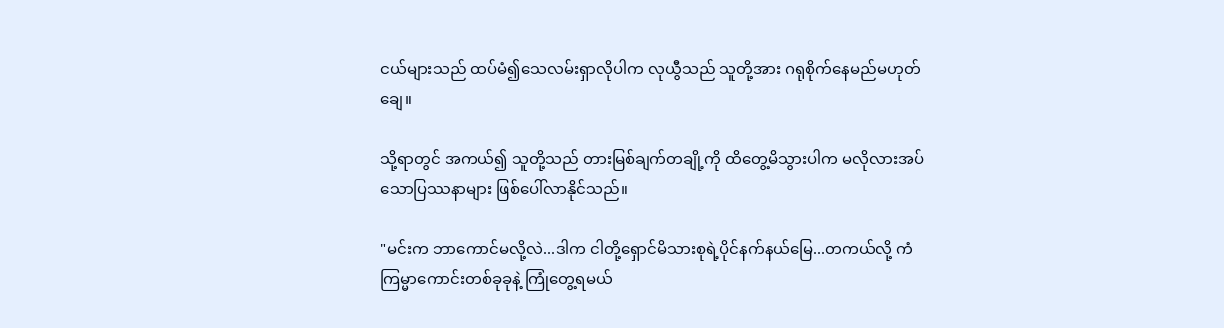ငယ်များသည် ထပ်မံ၍သေလမ်းရှာလိုပါက လုယွီသည် သူတို့အား ဂရုစိုက်နေမည်မဟုတ်ချေ။

သို့ရာတွင် အကယ်၍ သူတို့သည် တားမြစ်ချက်တချို့ကို ထိတွေ့မိသွားပါက မလိုလားအပ်သောပြဿနာများ ဖြစ်ပေါ်လာနိုင်သည်။

"မင်းက ဘာကောင်မလို့လဲ...ဒါက ငါတို့ရှောင်မိသားစုရဲ့ပိုင်နက်နယ်မြေ...တကယ်လို့ ကံကြမ္မာကောင်းတစ်ခုခုနဲ့ ကြုံတွေ့ရမယ်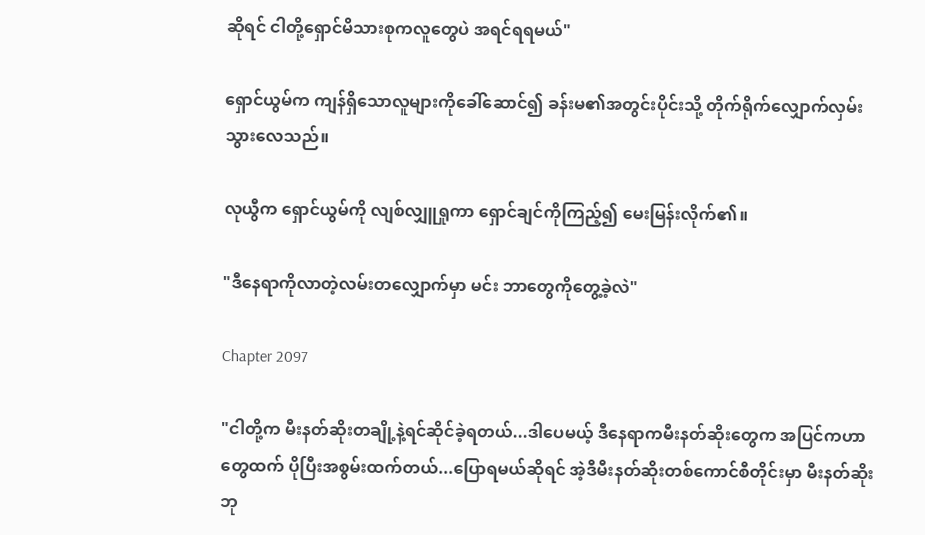ဆိုရင် ငါတို့ရှောင်မိသားစုကလူတွေပဲ အရင်ရရမယ်"

ရှောင်ယွမ်က ကျန်ရှိသောလူများကိုခေါ်ဆောင်၍ ခန်းမ၏အတွင်းပိုင်းသို့ တိုက်ရိုက်လျှောက်လှမ်းသွားလေသည်။

လုယွီက ရှောင်ယွမ်ကို လျစ်လျှူရှုကာ ရှောင်ချင်ကိုကြည့်၍ မေးမြန်းလိုက်၏။

"ဒီနေရာကိုလာတဲ့လမ်းတလျှောက်မှာ မင်း ဘာတွေကိုတွေ့ခဲ့လဲ"

Chapter 2097

"ငါတို့က မီးနတ်ဆိုးတချို့နဲ့ရင်ဆိုင်ခဲ့ရတယ်...ဒါပေမယ့် ဒီနေရာကမီးနတ်ဆိုးတွေက အပြင်ကဟာတွေထက် ပိုပြီးအစွမ်းထက်တယ်...ပြောရမယ်ဆိုရင် အဲ့ဒီမီးနတ်ဆိုးတစ်ကောင်စီတိုင်းမှာ မီးနတ်ဆိုးဘု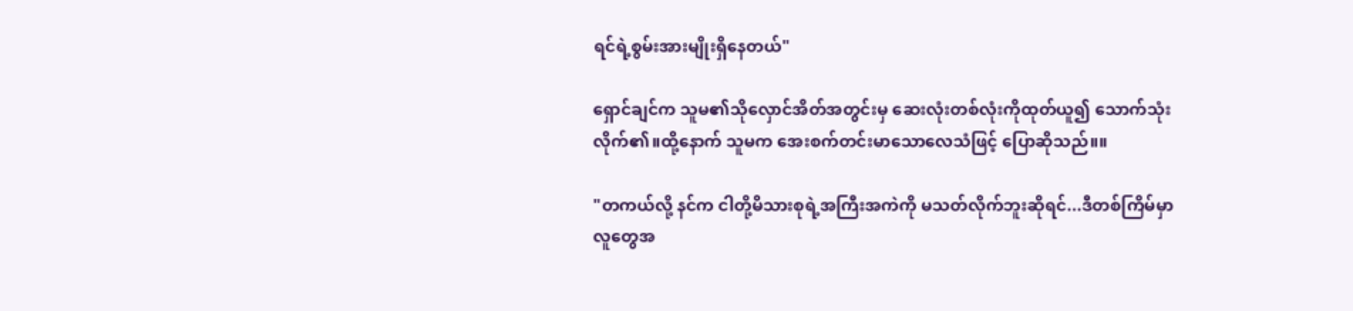ရင်ရဲ့စွမ်းအားမျိုးရှိနေတယ်"

ရှောင်ချင်က သူမ၏သိုလှောင်အိတ်အတွင်းမှ ဆေးလုံးတစ်လုံးကိုထုတ်ယူ၍ သောက်သုံးလိုက်၏။ထို့နောက် သူမက အေးစက်တင်းမာသောလေသံဖြင့် ပြောဆိုသည်။။

"တကယ်လို့ နင်က ငါတို့မိသားစုရဲ့အကြီးအကဲကို မသတ်လိုက်ဘူးဆိုရင်...ဒီတစ်ကြိမ်မှာ လူတွေအ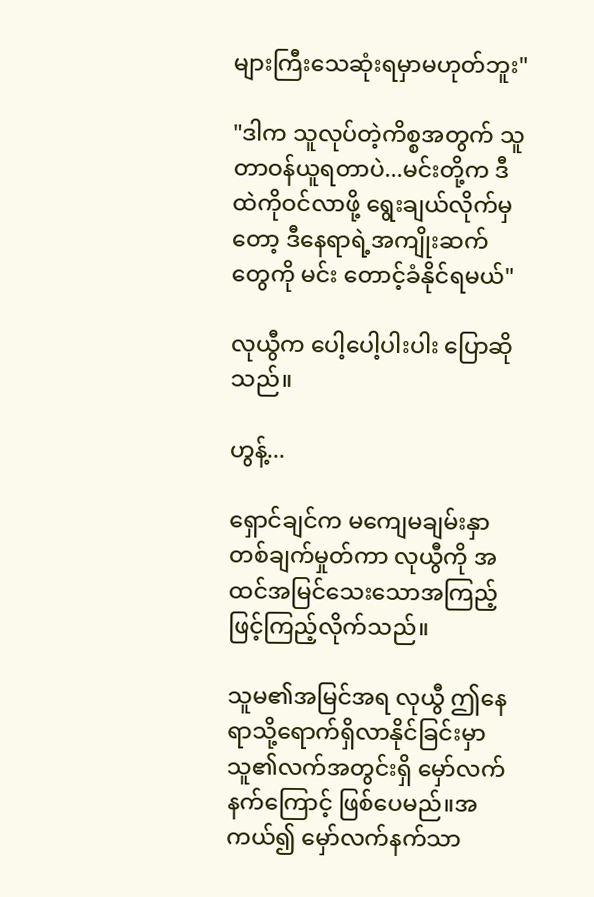များကြီးသေဆုံးရမှာမဟုတ်ဘူး"

"ဒါက သူလုပ်တဲ့ကိစ္စအတွက် သူ တာဝန်ယူရတာပဲ...မင်းတို့က ဒီထဲကိုဝင်လာဖို့ ရွေးချယ်လိုက်မှတော့ ဒီနေရာရဲ့အကျိုးဆက်တွေကို မင်း တောင့်ခံနိုင်ရမယ်"

လုယွီက ပေါ့ပေါ့ပါးပါး ပြောဆိုသည်။

ဟွန့်...

ရှောင်ချင်က မကျေမချမ်းနှာတစ်ချက်မှုတ်ကာ လုယွီကို အထင်အမြင်သေးသောအကြည့်ဖြင့်ကြည့်လိုက်သည်။

သူမ၏အမြင်အရ လုယွီ ဤနေရာသို့ရောက်ရှိလာနိုင်ခြင်းမှာ သူ၏လက်အတွင်းရှိ မှော်လက်နက်ကြောင့် ဖြစ်ပေမည်။အကယ်၍ မှော်လက်နက်သာ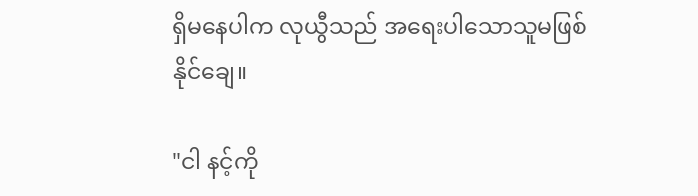ရှိမနေပါက လုယွီသည် အရေးပါသောသူမဖြစ်နိုင်ချေ။

"ငါ နင့်ကို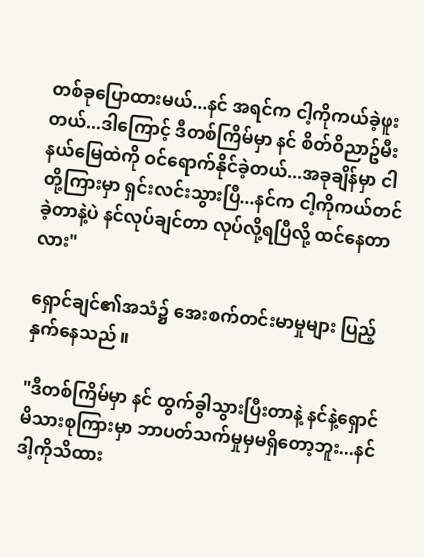တစ်ခုပြောထားမယ်...နင် အရင်က ငါ့ကိုကယ်ခဲ့ဖူးတယ်...ဒါကြောင့် ဒီတစ်ကြိမ်မှာ နင် စိတ်ဝိညာဥ်မီးနယ်မြေထဲကို ဝင်ရောက်နိုင်ခဲ့တယ်...အခုချိန်မှာ ငါတို့ကြားမှာ ရှင်းလင်းသွားပြီ...နင်က ငါ့ကိုကယ်တင်ခဲ့တာနဲ့ပဲ နင်လုပ်ချင်တာ လုပ်လို့ရပြီလို့ ထင်နေတာလား"

ရှောင်ချင်၏အသံ၌ အေးစက်တင်းမာမှုများ ပြည့်နှက်နေသည်။

"ဒီတစ်ကြိမ်မှာ နင် ထွက်ခွါသွားပြီးတာနဲ့ နင်နဲ့ရှောင်မိသားစုကြားမှာ ဘာပတ်သက်မှုမှမရှိတော့ဘူး...နင် ဒါ့ကိုသိထား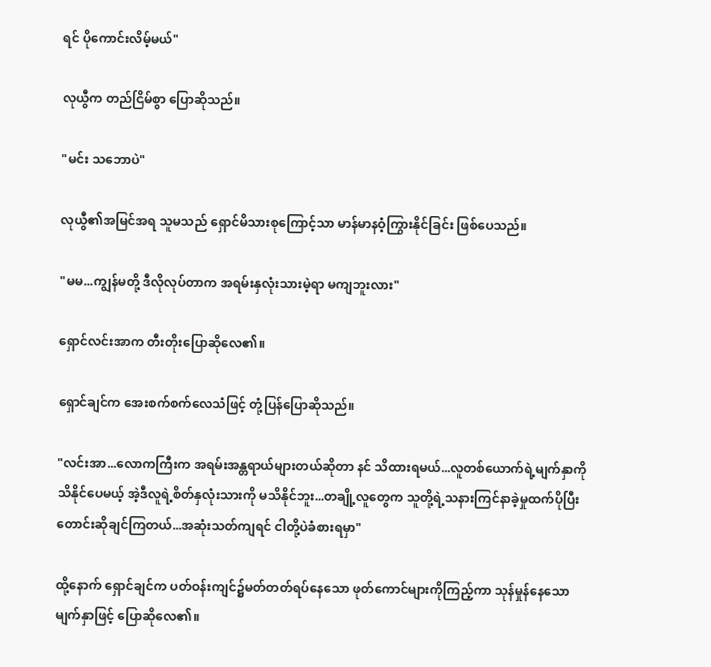ရင် ပိုကောင်းလိမ့်မယ်"

လုယွီက တည်ငြိမ်စွာ ပြောဆိုသည်။

"မင်း သဘောပဲ"

လုယွီ၏အမြင်အရ သူမသည် ရှောင်မိသားစုကြောင့်သာ မာန်မာနဝံ့ကြွားနိုင်ခြင်း ဖြစ်ပေသည်။

"မမ...ကျွန်မတို့ ဒီလိုလုပ်တာက အရမ်းနှလုံးသားမဲ့ရာ မကျဘူးလား"

ရှောင်လင်းအာက တီးတိုးပြောဆိုလေ၏။

ရှောင်ချင်က အေးစက်စက်လေသံဖြင့် တုံ့ပြန်ပြောဆိုသည်။

"လင်းအာ...လောကကြီးက အရမ်းအန္တရာယ်များတယ်ဆိုတာ နင် သိထားရမယ်...လူတစ်ယောက်ရဲ့မျက်နှာကို သိနိုင်ပေမယ့် အဲ့ဒီလူရဲ့စိတ်နှလုံးသားကို မသိနိုင်ဘူး...တချို့လူတွေက သူတို့ရဲ့သနားကြင်နာခဲ့မှုထက်ပိုပြီး တောင်းဆိုချင်ကြတယ်...အဆုံးသတ်ကျရင် ငါတို့ပဲခံစားရမှာ"

ထို့နောက် ရှောင်ချင်က ပတ်ဝန်းကျင်၌မတ်တတ်ရပ်နေသော ဖုတ်ကောင်များကိုကြည့်ကာ သုန်မှုန်နေသောမျက်နှာဖြင့် ပြောဆိုလေ၏။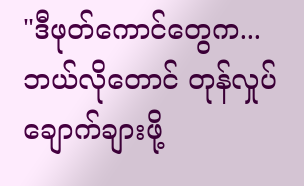"ဒီဖုတ်ကောင်တွေက...ဘယ်လိုတောင် တုန်လှုပ်ချောက်ချားဖို့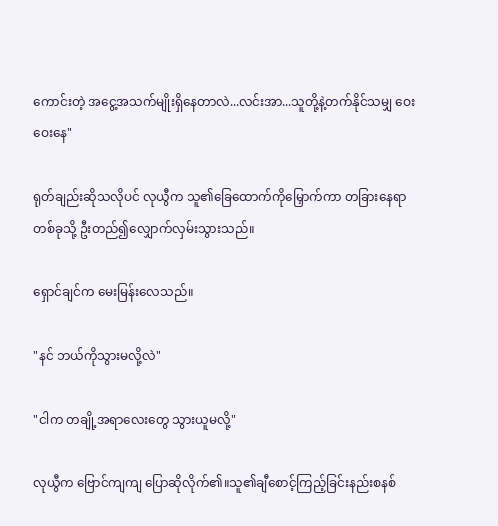ကောင်းတဲ့ အငွေ့အသက်မျိုးရှိနေတာလဲ...လင်းအာ...သူတို့နဲ့တက်နိုင်သမျှ ဝေးဝေးနေ"

ရုတ်ချည်းဆိုသလိုပင် လုယွီက သူ၏ခြေထောက်ကိုမြှောက်ကာ တခြားနေရာတစ်ခုသို့ ဦးတည်၍လျှောက်လှမ်းသွားသည်။

ရှောင်ချင်က မေးမြန်းလေသည်။

"နင် ဘယ်ကိုသွားမလို့လဲ"

"ငါက တချို့အရာလေးတွေ သွားယူမလို့"

လုယွီက ဗြောင်ကျကျ ပြောဆိုလိုက်၏။သူ၏ချီစောင့်ကြည့်ခြင်းနည်းစနစ်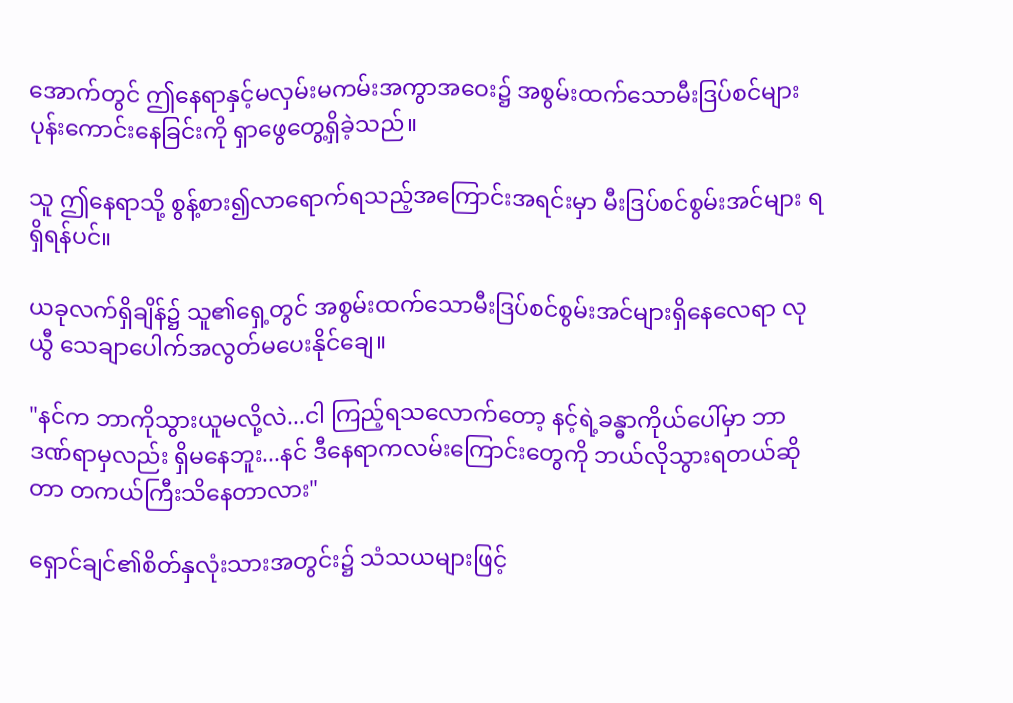အောက်တွင် ဤနေရာနှင့်မလှမ်းမကမ်းအကွာအဝေး၌ အစွမ်းထက်သောမီးဒြပ်စင်များ ပုန်းကောင်းနေခြင်းကို ရှာဖွေတွေ့ရှိခဲ့သည်။

သူ ဤနေရာသို့ စွန့်စား၍လာရောက်ရသည့်အကြောင်းအရင်းမှာ မီးဒြပ်စင်စွမ်းအင်များ ရရှိရန်ပင်။

ယခုလက်ရှိချိန်၌ သူ၏ရှေ့တွင် အစွမ်းထက်သောမီးဒြပ်စင်စွမ်းအင်များရှိနေလေရာ လုယွီ သေချာပေါက်အလွတ်မပေးနိုင်ချေ။

"နင်က ဘာကိုသွားယူမလို့လဲ...ငါ ကြည့်ရသလောက်တော့ နင့်ရဲ့ခန္ဓာကိုယ်ပေါ်မှာ ဘာဒဏ်ရာမှလည်း ရှိမနေဘူး...နင် ဒီနေရာကလမ်းကြောင်းတွေကို ဘယ်လိုသွားရတယ်ဆိုတာ တကယ်ကြီးသိနေတာလား"

ရှောင်ချင်၏စိတ်နှလုံးသားအတွင်း၌ သံသယများဖြင့်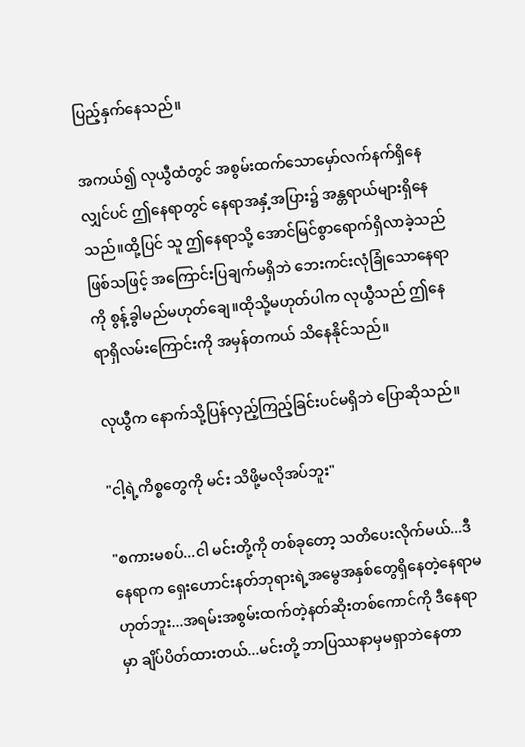ပြည့်နှက်နေသည်။

အကယ်၍ လုယွီထံတွင် အစွမ်းထက်သောမှော်လက်နက်ရှိနေလျှင်ပင် ဤနေရာတွင် နေရာအနှံ့အပြား၌ အန္တရာယ်များရှိနေသည်။ထို့ပြင် သူ ဤနေရာသို့ အောင်မြင်စွာရောက်ရှိလာခဲ့သည်ဖြစ်သဖြင့် အကြောင်းပြချက်မရှိဘဲ ဘေးကင်းလုံခြုံသောနေရာကို စွန့်ခွါမည်မဟုတ်ချေ။ထိုသို့မဟုတ်ပါက လုယွီသည် ဤနေရာရှိလမ်းကြောင်းကို အမှန်တကယ် သိနေနိုင်သည်။

လုယွီက နောက်သို့ပြန်လှည့်ကြည့်ခြင်းပင်မရှိဘဲ ပြောဆိုသည်။

"ငါ့ရဲ့ကိစ္စတွေကို မင်း သိဖို့မလိုအပ်ဘူး"

"စကားမစပ်...ငါ မင်းတို့ကို တစ်ခုတော့ သတိပေးလိုက်မယ်...ဒီနေရာက ရှေးဟောင်းနတ်ဘုရားရဲ့အမွေအနှစ်တွေရှိနေတဲ့နေရာမဟုတ်ဘူး...အရမ်းအစွမ်းထက်တဲ့နတ်ဆိုးတစ်ကောင်ကို ဒီနေရာမှာ ချိပ်ပိတ်ထားတယ်...မင်းတို့ ဘာပြဿနာမှမရှာဘဲနေတာ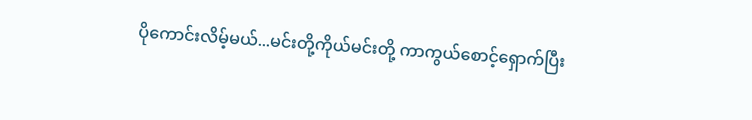ပိုကောင်းလိမ့်မယ်...မင်းတို့ကိုယ်မင်းတို့ ကာကွယ်စောင့်ရှောက်ပြီး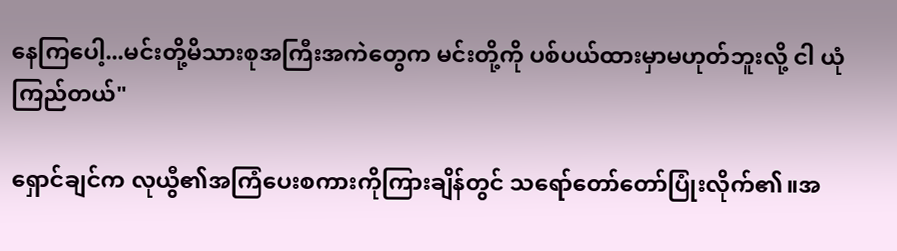နေကြပေါ့...မင်းတို့မိသားစုအကြီးအကဲတွေက မင်းတို့ကို ပစ်ပယ်ထားမှာမဟုတ်ဘူးလို့ ငါ ယုံကြည်တယ်"

ရှောင်ချင်က လုယွီ၏အကြံပေးစကားကိုကြားချိန်တွင် သရော်တော်တော်ပြုံးလိုက်၏။အ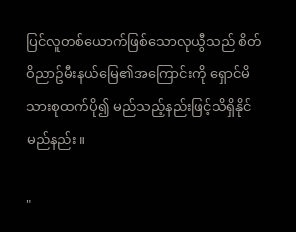ပြင်လူတစ်ယောက်ဖြစ်သောလုယွီသည် စိတ်ဝိညာဥ်မီးနယ်မြေ၏အကြောင်းကို ရှောင်မိသားစုထက်ပို၍ မည်သည့်နည်းဖြင့်သိရှိနိုင်မည်နည်း။

"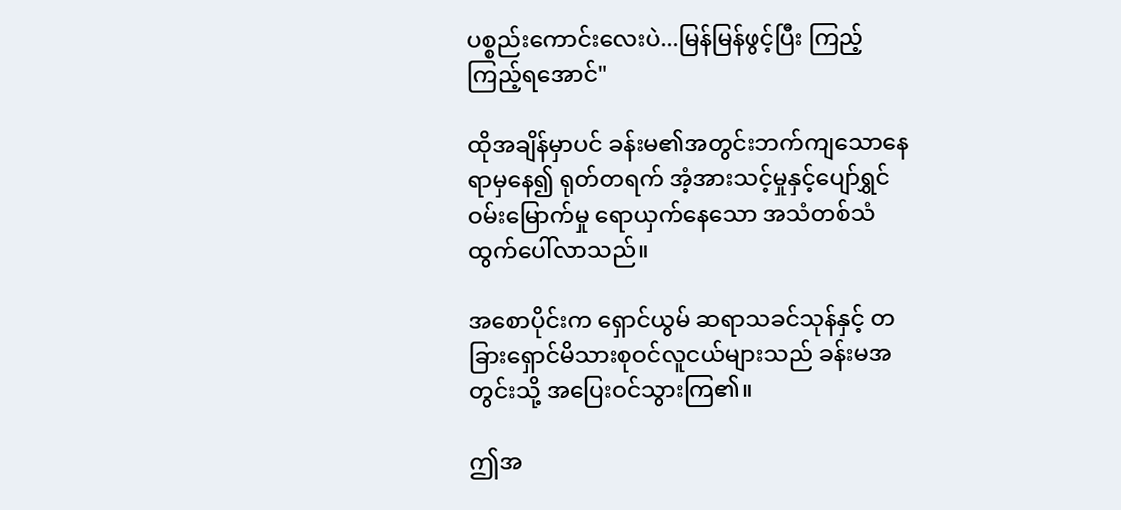ပစ္စည်းကောင်းလေးပဲ...မြန်မြန်ဖွင့်ပြီး ကြည့်ကြည့်ရအောင်"

ထိုအချိန်မှာပင် ခန်းမ၏အတွင်းဘက်ကျသောနေရာမှနေ၍ ရုတ်တရက် အံ့အားသင့်မှုနှင့်ပျော်ရွှင်ဝမ်းမြောက်မှု ရောယှက်နေသော အသံတစ်သံ ထွက်ပေါ်လာသည်။

အစောပိုင်းက ရှောင်ယွမ် ဆရာသခင်သုန်နှင့် တခြားရှောင်မိသားစုဝင်လူငယ်များသည် ခန်းမအတွင်းသို့ အပြေးဝင်သွားကြ၏။

ဤအ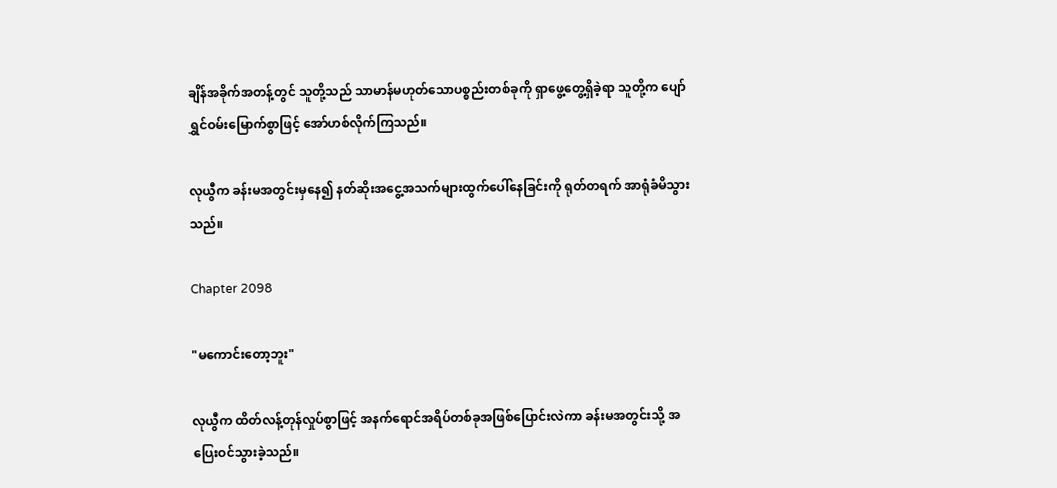ချိန်အခိုက်အတန့်တွင် သူတို့သည် သာမာန်မဟုတ်သောပစ္စည်းတစ်ခုကို ရှာဖွေ့တွေ့ရှိခဲ့ရာ သူတို့က ပျော်ရွှင်ဝမ်းမြောက်စွာဖြင့် အော်ဟစ်လိုက်ကြသည်။

လုယွီက ခန်းမအတွင်းမှနေ၍ နတ်ဆိုးအငွေ့အသက်များထွက်ပေါ်နေခြင်းကို ရုတ်တရက် အာရုံခံမိသွားသည်။

Chapter 2098

"မကောင်းတော့ဘူး"

လုယွီက ထိတ်လန့်တုန်လှုပ်စွာဖြင့် အနက်ရောင်အရိပ်တစ်ခုအဖြစ်ပြောင်းလဲကာ ခန်းမအတွင်းသို့ အပြေးဝင်သွားခဲ့သည်။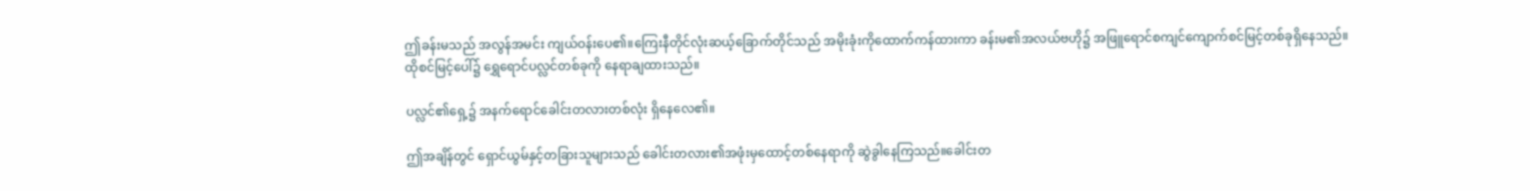ဤခန်းမသည် အလွန်အမင်း ကျယ်ဝန်းပေ၏။ကြေးနီတိုင်လုံးဆယ့်ခြောက်တိုင်သည် အမိုးခုံးကိုထောက်ကန်ထားကာ ခန်းမ၏အလယ်ဗဟို၌ အဖြူရောင်စကျင်ကျောက်စင်မြင့်တစ်ခုရှိနေသည်။ထိုစင်မြင့်ပေါ်၌ ရွှေရောင်ပလ္လင်တစ်ခုကို နေရာချထားသည်။

ပလ္လင်၏ရှေ့၌ အနက်ရောင်ခေါင်းတလားတစ်လုံး ရှိနေလေ၏။

ဤအချိန်တွင် ရှောင်ယွမ်နှင့်တခြားသူများသည် ခေါင်းတလား၏အဖုံးမှထောင့်တစ်နေရာကို ဆွဲခွါနေကြသည်။ခေါင်းတ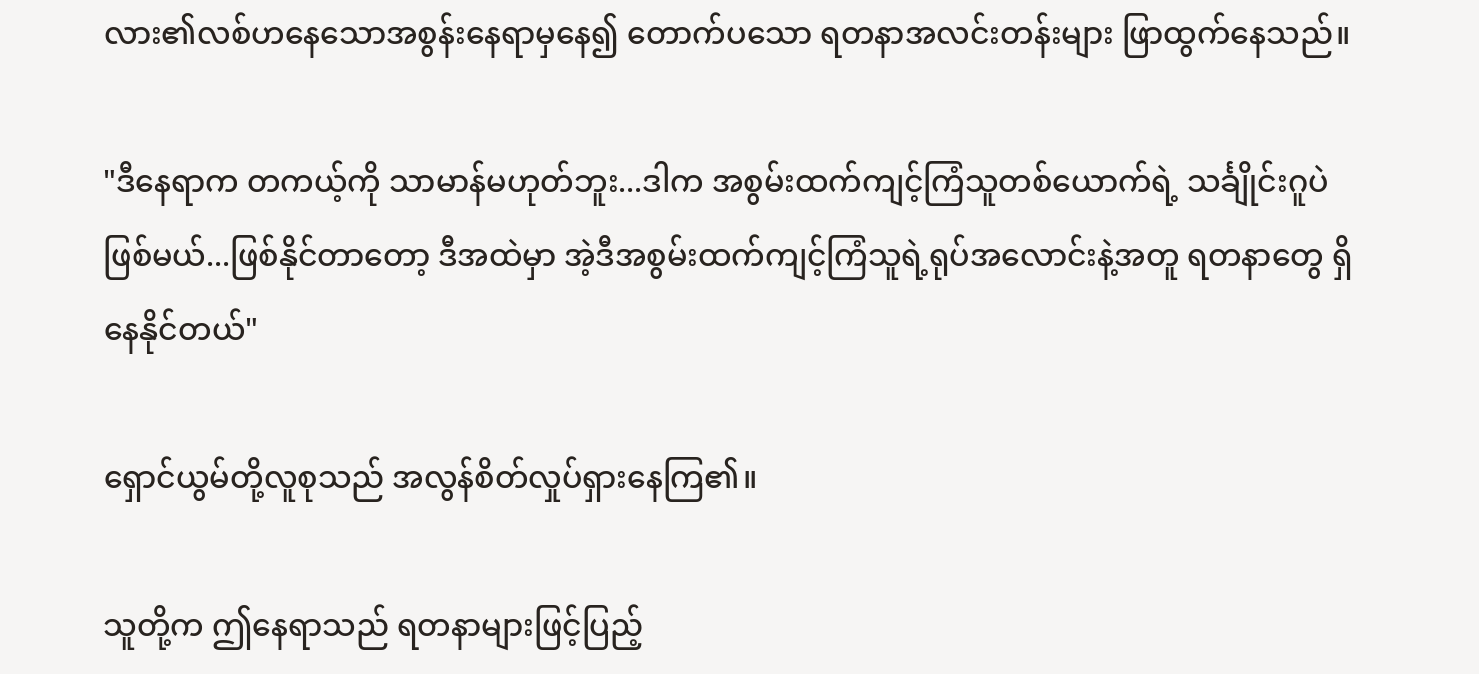လား၏လစ်ဟနေသောအစွန်းနေရာမှနေ၍ တောက်ပသော ရတနာအလင်းတန်းများ ဖြာထွက်နေသည်။

"ဒီနေရာက တကယ့်ကို သာမာန်မဟုတ်ဘူး...ဒါက အစွမ်းထက်ကျင့်ကြံသူတစ်ယောက်ရဲ့ သင်္ချိုင်းဂူပဲဖြစ်မယ်...ဖြစ်နိုင်တာတော့ ဒီအထဲမှာ အဲ့ဒီအစွမ်းထက်ကျင့်ကြံသူရဲ့ရုပ်အလောင်းနဲ့အတူ ရတနာတွေ ရှိနေနိုင်တယ်"

ရှောင်ယွမ်တို့လူစုသည် အလွန်စိတ်လှုပ်ရှားနေကြ၏။

သူတို့က ဤနေရာသည် ရတနာများဖြင့်ပြည့်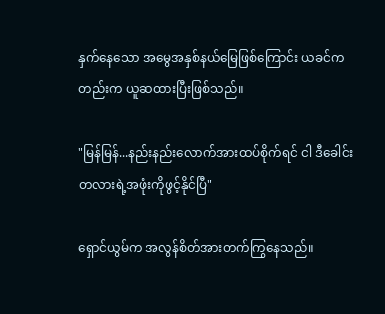နှက်နေသော အမွေအနှစ်နယ်မြေဖြစ်ကြောင်း ယခင်ကတည်းက ယူဆထားပြီးဖြစ်သည်။

"မြန်မြန်...နည်းနည်းလောက်အားထပ်စိုက်ရင် ငါ ဒီခေါင်းတလားရဲ့အဖုံးကိုဖွင့်နိုင်ပြီ"

ရှောင်ယွမ်က အလွန်စိတ်အားတက်ကြွနေသည်။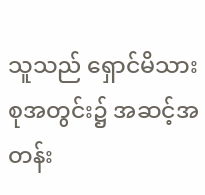သူသည် ရှောင်မိသားစုအတွင်း၌ အဆင့်အတန်း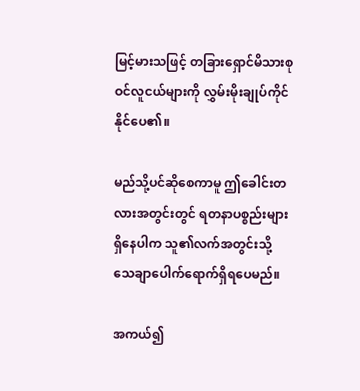မြင့်မားသဖြင့် တခြားရှောင်မိသားစုဝင်လူငယ်များကို လွှမ်းမိုးချုပ်ကိုင်နိုင်ပေ၏။

မည်သို့ပင်ဆိုစေကာမူ ဤခေါင်းတလားအတွင်းတွင် ရတနာပစ္စည်းများရှိနေပါက သူ၏လက်အတွင်းသို့ သေချာပေါက်ရောက်ရှိရပေမည်။

အကယ်၍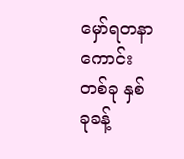မှော်ရတနာကောင်းတစ်ခု နှစ်ခုခန့်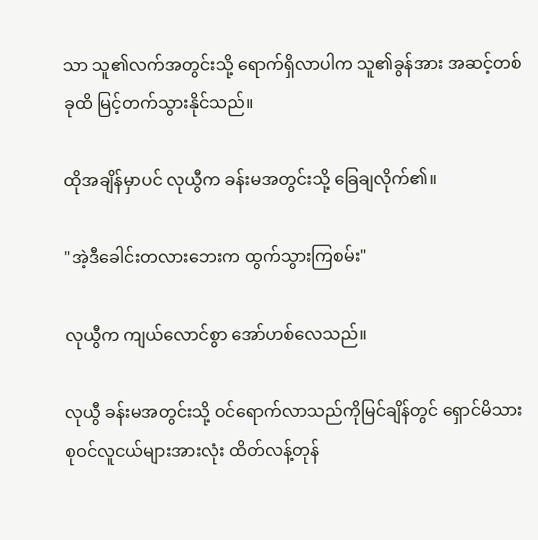သာ သူ၏လက်အတွင်းသို့ ရောက်ရှိလာပါက သူ၏ခွန်အား အဆင့်တစ်ခုထိ မြင့်တက်သွားနိုင်သည်။

ထိုအချိန်မှာပင် လုယွီက ခန်းမအတွင်းသို့ ခြေချလိုက်၏။

"အဲ့ဒီခေါင်းတလားဘေးက ထွက်သွားကြစမ်း"

လုယွီက ကျယ်လောင်စွာ အော်ဟစ်လေသည်။

လုယွီ ခန်းမအတွင်းသို့ ဝင်ရောက်လာသည်ကိုမြင်ချိန်တွင် ရှောင်မိသားစုဝင်လူငယ်များအားလုံး ထိတ်လန့်တုန်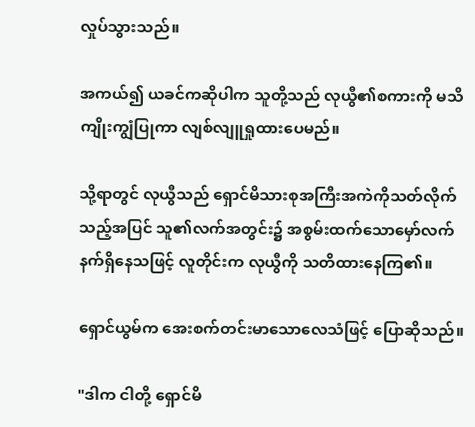လှုပ်သွားသည်။

အကယ်၍ ယခင်ကဆိုပါက သူတို့သည် လုယွီ၏စကားကို မသိကျိုးကျွံပြုကာ လျစ်လျူရှုထားပေမည်။

သို့ရာတွင် လုယွီသည် ရှောင်မိသားစုအကြီးအကဲကိုသတ်လိုက်သည့်အပြင် သူ၏လက်အတွင်း၌ အစွမ်းထက်သောမှော်လက်နက်ရှိနေသဖြင့် လူတိုင်းက လုယွီကို သတိထားနေကြ၏။

ရှောင်ယွမ်က အေးစက်တင်းမာသောလေသံဖြင့် ပြောဆိုသည်။

"ဒါက ငါတို့ ရှောင်မိ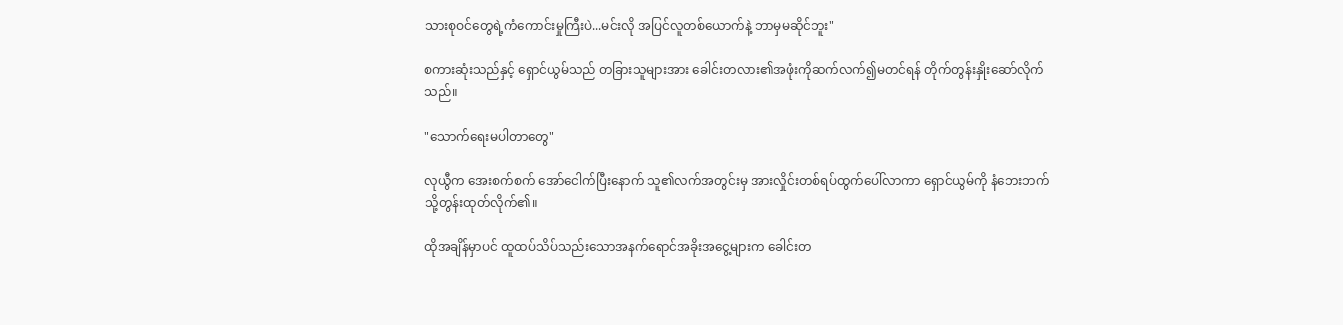သားစုဝင်တွေရဲ့ကံကောင်းမှုကြီးပဲ...မင်းလို အပြင်လူတစ်ယောက်နဲ့ ဘာမှမဆိုင်ဘူး"

စကားဆုံးသည်နှင့် ရှောင်ယွမ်သည် တခြားသူများအား ခေါင်းတလား၏အဖုံးကိုဆက်လက်၍မတင်ရန် တိုက်တွန်းနှိုးဆော်လိုက်သည်။

"သောက်ရေးမပါတာတွေ"

လုယွီက အေးစက်စက် အော်ငေါက်ပြီးနောက် သူ၏လက်အတွင်းမှ အားလှိုင်းတစ်ရပ်ထွက်ပေါ်လာကာ ရှောင်ယွမ်ကို နံဘေးဘက်သို့တွန်းထုတ်လိုက်၏။

ထိုအချိန်မှာပင် ထူထပ်သိပ်သည်းသောအနက်ရောင်အခိုးအငွေ့များက ခေါင်းတ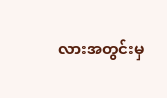လားအတွင်းမှ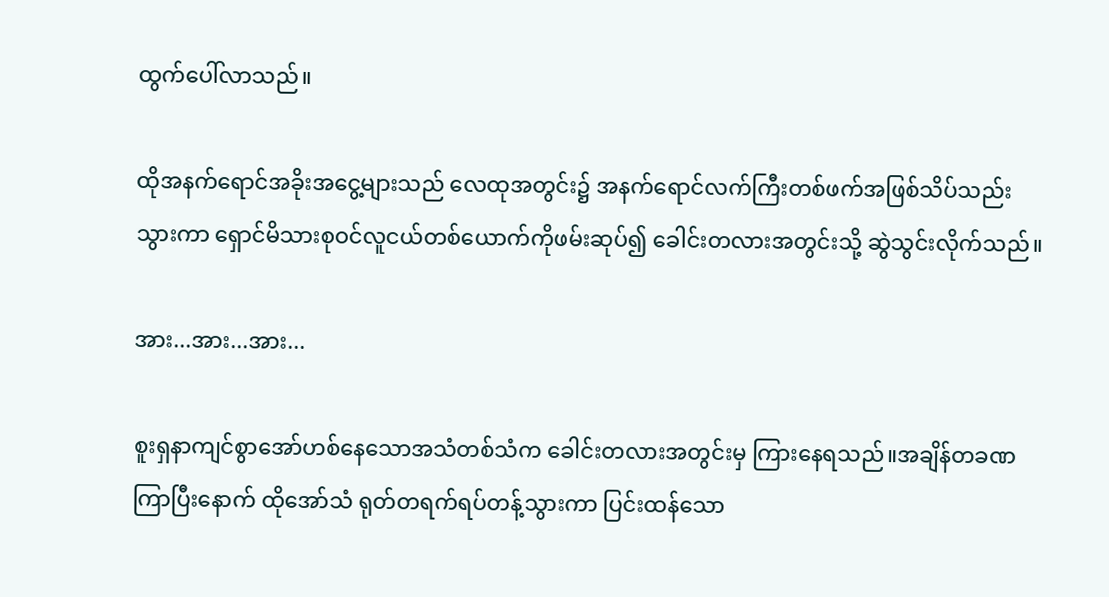ထွက်ပေါ်လာသည်။

ထိုအနက်ရောင်အခိုးအငွေ့များသည် လေထုအတွင်း၌ အနက်ရောင်လက်ကြီးတစ်ဖက်အဖြစ်သိပ်သည်းသွားကာ ရှောင်မိသားစုဝင်လူငယ်တစ်ယောက်ကိုဖမ်းဆုပ်၍ ခေါင်းတလားအတွင်းသို့ ဆွဲသွင်းလိုက်သည်။

အား...အား...အား...

စူးရှနာကျင်စွာအော်ဟစ်နေသောအသံတစ်သံက ခေါင်းတလားအတွင်းမှ ကြားနေရသည်။အချိန်တခဏကြာပြီးနောက် ထိုအော်သံ ရုတ်တရက်ရပ်တန့်သွားကာ ပြင်းထန်သော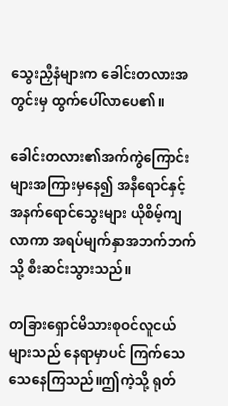သွေးညှီနံများက ခေါင်းတလားအတွင်းမှ ထွက်ပေါ်လာပေ၏။

ခေါင်းတလား၏အက်ကွဲကြောင်းများအကြားမှနေ၍ အနီရောင်နှင့်အနက်ရောင်သွေးများ ယိုစိမ့်ကျလာကာ အရပ်မျက်နှာအဘက်ဘက်သို့ စီးဆင်းသွားသည်။

တခြားရှောင်မိသားစုဝင်လူငယ်များသည် နေရာမှာပင် ကြက်သေသေနေကြသည်။ဤကဲ့သို့ ရုတ်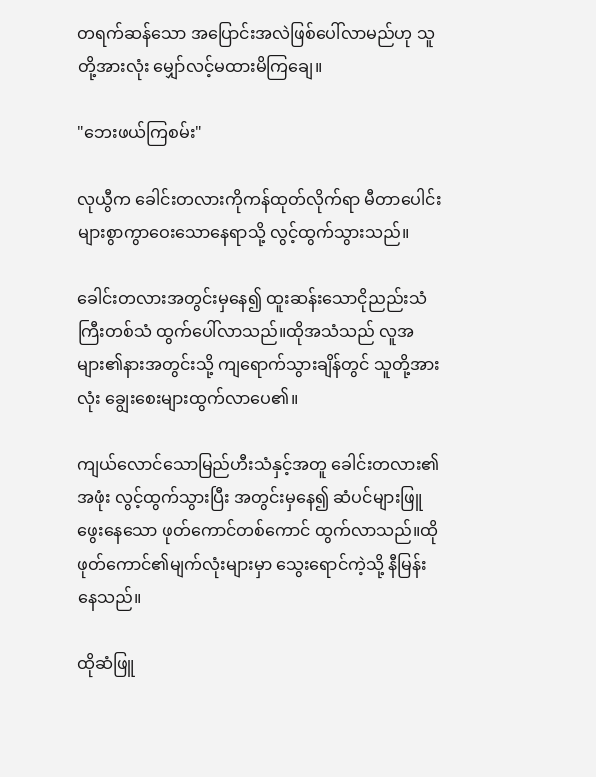တရက်ဆန်သော အပြောင်းအလဲဖြစ်ပေါ်လာမည်ဟု သူတို့အားလုံး မျှော်လင့်မထားမိကြချေ။

"ဘေးဖယ်ကြစမ်း"

လုယွီက ခေါင်းတလားကိုကန်ထုတ်လိုက်ရာ မီတာပေါင်းများစွာကွာဝေးသောနေရာသို့ လွင့်ထွက်သွားသည်။

ခေါင်းတလားအတွင်းမှနေ၍ ထူးဆန်းသောငိုညည်းသံကြီးတစ်သံ ထွက်ပေါ်လာသည်။ထိုအသံသည် လူအများ၏နားအတွင်းသို့ ကျရောက်သွားချိန်တွင် သူတို့အားလုံး ချွေးစေးများထွက်လာပေ၏။

ကျယ်လောင်သောမြည်ဟီးသံနှင့်အတူ ခေါင်းတလား၏အဖုံး လွင့်ထွက်သွားပြီး အတွင်းမှနေ၍ ဆံပင်များဖြူဖွေးနေသော ဖုတ်ကောင်တစ်ကောင် ထွက်လာသည်။ထိုဖုတ်ကောင်၏မျက်လုံးများမှာ သွေးရောင်ကဲ့သို့ နီမြန်းနေသည်။

ထိုဆံဖြူ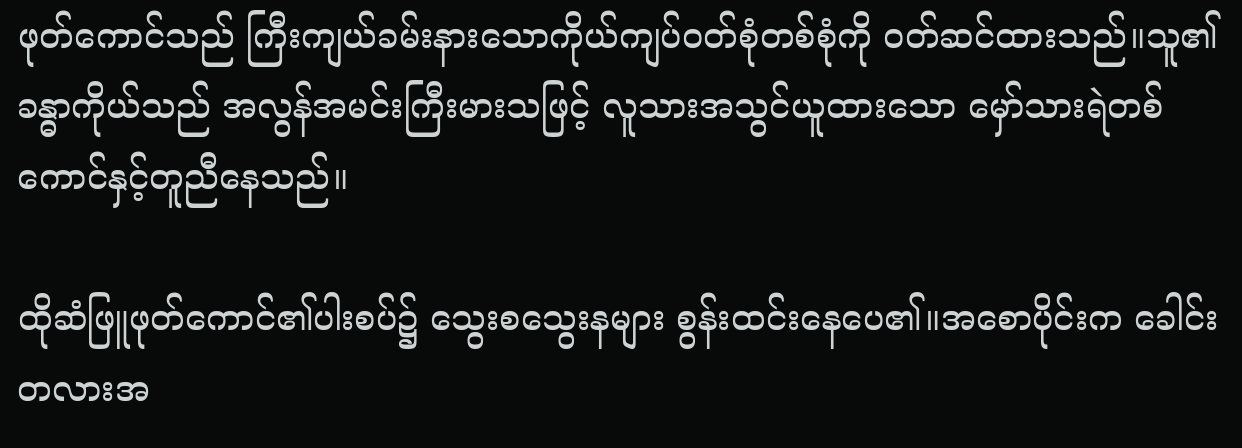ဖုတ်ကောင်သည် ကြီးကျယ်ခမ်းနားသောကိုယ်ကျပ်ဝတ်စုံတစ်စုံကို ဝတ်ဆင်ထားသည်။သူ၏ခန္ဓာကိုယ်သည် အလွန်အမင်းကြီးမားသဖြင့် လူသားအသွင်ယူထားသော မှော်သားရဲတစ်ကောင်နှင့်တူညီနေသည်။

ထိုဆံဖြူဖုတ်ကောင်၏ပါးစပ်၌ သွေးစသွေးနများ စွန်းထင်းနေပေ၏။အစောပိုင်းက ခေါင်းတလားအ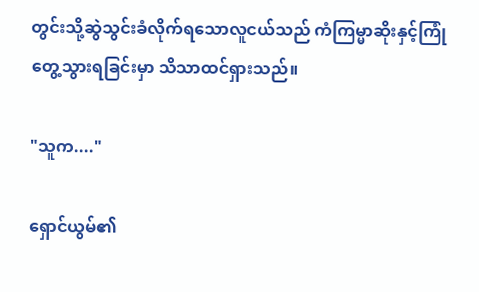တွင်းသို့ဆွဲသွင်းခံလိုက်ရသောလူငယ်သည် ကံကြမ္မာဆိုးနှင့်ကြုံတွေ့သွားရခြင်းမှာ သိသာထင်ရှားသည်။

"သူက...."

ရှောင်ယွမ်၏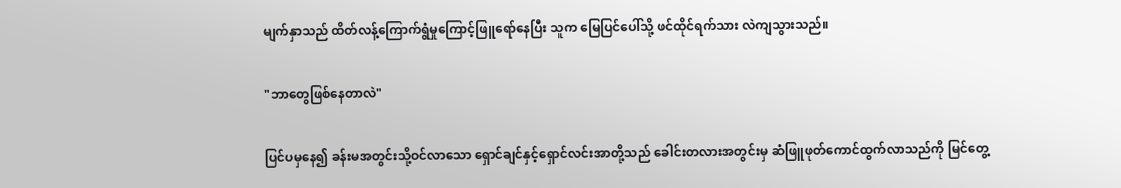မျက်နှာသည် ထိတ်လန့်ကြောက်ရွံမှုကြောင့်ဖြူရော်နေပြီး သူက မြေပြင်ပေါ်သို့ ဖင်ထိုင်ရက်သား လဲကျသွားသည်။

"ဘာတွေဖြစ်နေတာလဲ"

ပြင်ပမှနေ၍ ခန်းမအတွင်းသို့ဝင်လာသော ရှောင်ချင်နှင့်ရှောင်လင်းအာတို့သည် ခေါင်းတလားအတွင်းမှ ဆံဖြူဖုတ်ကောင်ထွက်လာသည်ကို မြင်တွေ့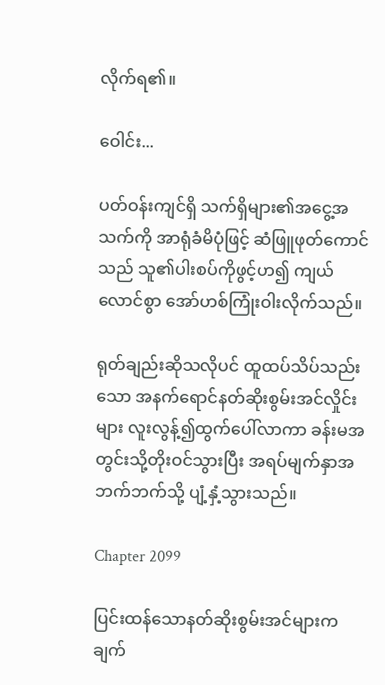လိုက်ရ၏။

ဝေါင်း...

ပတ်ဝန်းကျင်ရှိ သက်ရှိများ၏အငွေ့အသက်ကို အာရုံခံမိပုံဖြင့် ဆံဖြူဖုတ်ကောင်သည် သူ၏ပါးစပ်ကိုဖွင့်ဟ၍ ကျယ်လောင်စွာ အော်ဟစ်ကြုံးဝါးလိုက်သည်။

ရုတ်ချည်းဆိုသလိုပင် ထူထပ်သိပ်သည်းသော အနက်ရောင်နတ်ဆိုးစွမ်းအင်လှိုင်းများ လူးလွန့်၍ထွက်ပေါ်လာကာ ခန်းမအတွင်းသို့တိုးဝင်သွားပြီး အရပ်မျက်နှာအဘက်ဘက်သို့ ပျံ့နှံ့သွားသည်။

Chapter 2099

ပြင်းထန်သောနတ်ဆိုးစွမ်းအင်များက ချက်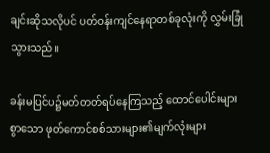ချင်းဆိုသလိုပင် ပတ်ဝန်းကျင်နေရာတစ်ခုလုံးကို လွှမ်းခြုံသွားသည်။

ခန်းမပြင်ပ၌မတ်တတ်ရပ်နေကြသည့် ထောင်ပေါင်းများစွာသော ဖုတ်ကောင်စစ်သားများ၏မျက်လုံးများ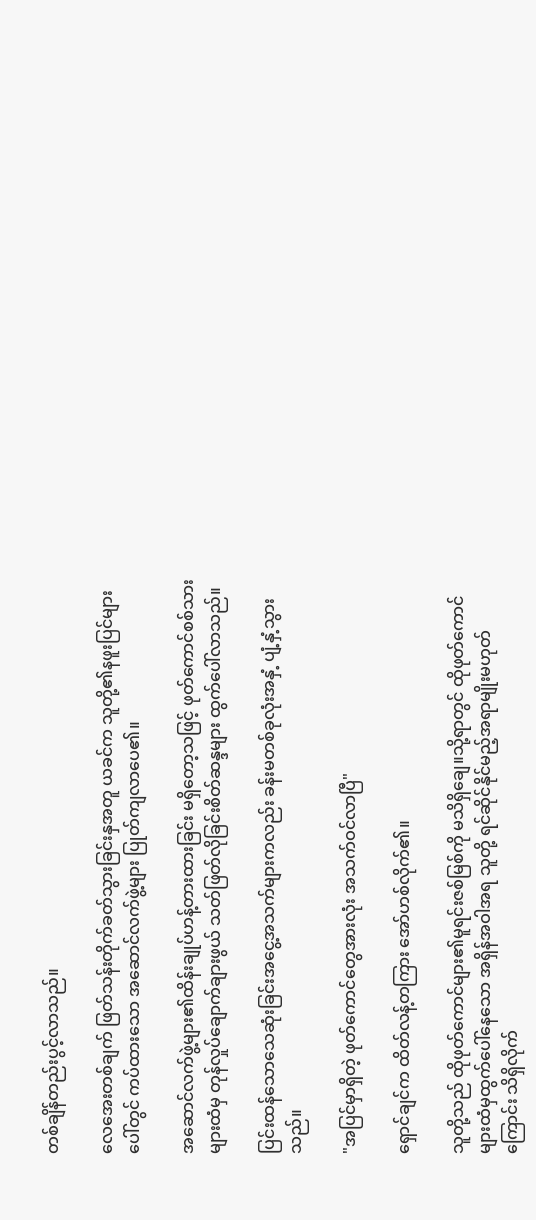တစ်ချိန်တည်းပွင့်လာသည်။

လေအေးတစ်ချက် ဖြတ်သန်းတိုက်ခတ်သွားခြင်းနှအတူ ယခင်က သူတို့၏နဖူးပြင်များပေါ်တွင် ကပ်ထားသော အဆောင်လက်ဖွဲ့များ ပြုတ်ကျလာပေ၏။

အဆောင်လက်ဖွဲ့များ၏ထိန်းချုပ်ဟန့်တားထားခြင်း မရှိတော့သဖြင့် ဖုတ်ကောင်စစ်သားများထံမှ တုန်လှုပ်ချောက်ချားဖွယ် သတ်ဖြတ်လိုခြင်းစိတ်ဆန္ဒများ ထွက်ပေါ်လာသည်။

ပြင်းထန်သောသေဆုံးခြင်းအငွေ့အသက်များကလည်း ခန်းမတစ်ခုလုံးအနှံ့ ပျံ့နှံ့သွားသည်။

"အပြင်မှာရှိတဲ့ ဖုတ်ကောင်တွေအားလုံး အသက်ဝင်လာပြီ"

ရှောင်ချင်က ထိတ်လန့်တကြား အော်ဟစ်လိုက်၏။

သူတို့သည် ထိုဖုတ်ကောင်များ၏မူရင်းဇစ်မြစ်ကို မသိရှိချေ။သို့ရာတွင် ထိုဖုတ်ကောင်များထံမှထွက်ပေါ်နေသော အရှိန်အဝါအရ သူတို့ ရင်ဆိုင်နိုင်မည့်အရာမျိုးမဟုတ်ကြောင်း သိရှိလိုက်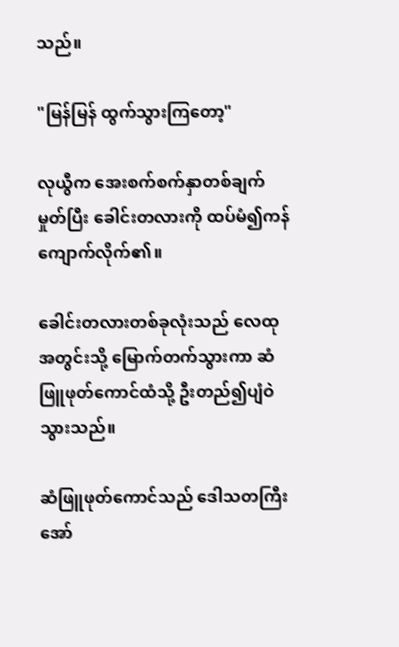သည်။

"မြန်မြန် ထွက်သွားကြတော့"

လုယွီက အေးစက်စက်နှာတစ်ချက်မှုတ်ပြီး ခေါင်းတလားကို ထပ်မံ၍ကန်ကျောက်လိုက်၏။

ခေါင်းတလားတစ်ခုလုံးသည် လေထုအတွင်းသို့ မြောက်တက်သွားကာ ဆံဖြူဖုတ်ကောင်ထံသို့ ဦးတည်၍ပျံဝဲသွားသည်။

ဆံဖြူဖုတ်ကောင်သည် ဒေါသတကြီးအော်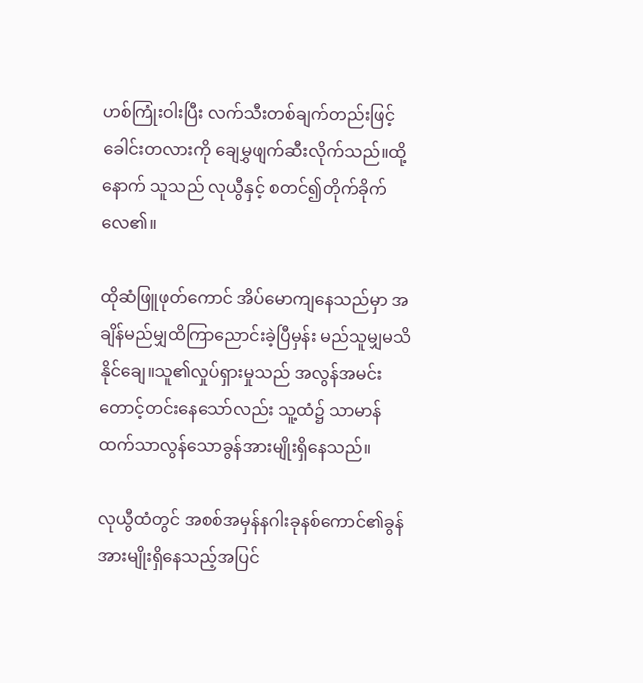ဟစ်ကြုံးဝါးပြီး လက်သီးတစ်ချက်တည်းဖြင့် ခေါင်းတလားကို ချေမွှဖျက်ဆီးလိုက်သည်။ထို့နောက် သူသည် လုယွီနှင့် စတင်၍တိုက်ခိုက်လေ၏။

ထိုဆံဖြူဖုတ်ကောင် အိပ်မောကျနေသည်မှာ အချိန်မည်မျှထိကြာညောင်းခဲ့ပြီမှန်း မည်သူမျှမသိနိုင်ချေ။သူ၏လှုပ်ရှားမှုသည် အလွန်အမင်းတောင့်တင်းနေသော်လည်း သူ့ထံ၌ သာမာန်ထက်သာလွန်သောခွန်အားမျိုးရှိနေသည်။

လုယွီထံတွင် အစစ်အမှန်နဂါးခုနစ်ကောင်၏ခွန်အားမျိုးရှိနေသည့်အပြင်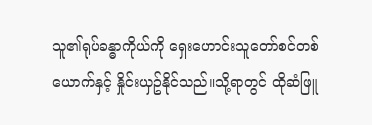သူ၏ရုပ်ခန္ဓာကိုယ်ကို ရှေးဟောင်းသူတော်စင်တစ်ယောက်နှင့် နှိုင်းယှဥ်နိုင်သည်။သို့ရာတွင် ထိုဆံဖြူ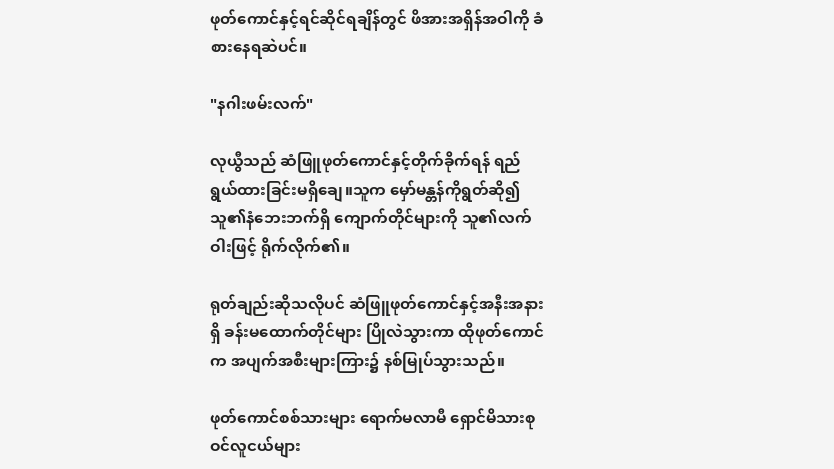ဖုတ်ကောင်နှင့်ရင်ဆိုင်ရချိန်တွင် ဖိအားအရှိန်အဝါကို ခံစားနေရဆဲပင်။

"နဂါးဖမ်းလက်"

လုယွီသည် ဆံဖြူဖုတ်ကောင်နှင့်တိုက်ခိုက်ရန် ရည်ရွယ်ထားခြင်းမရှိချေ။သူက မှော်မန္တန်ကိုရွတ်ဆို၍ သူ၏နံဘေးဘက်ရှိ ကျောက်တိုင်များကို သူ၏လက်ဝါးဖြင့် ရိုက်လိုက်၏။

ရုတ်ချည်းဆိုသလိုပင် ဆံဖြူဖုတ်ကောင်နှင့်အနီးအနားရှိ ခန်းမထောက်တိုင်များ ပြိုလဲသွားကာ ထိုဖုတ်ကောင်က အပျက်အစီးများကြား၌ နစ်မြုပ်သွားသည်။

ဖုတ်ကောင်စစ်သားများ ရောက်မလာမီ ရှောင်မိသားစုဝင်လူငယ်များ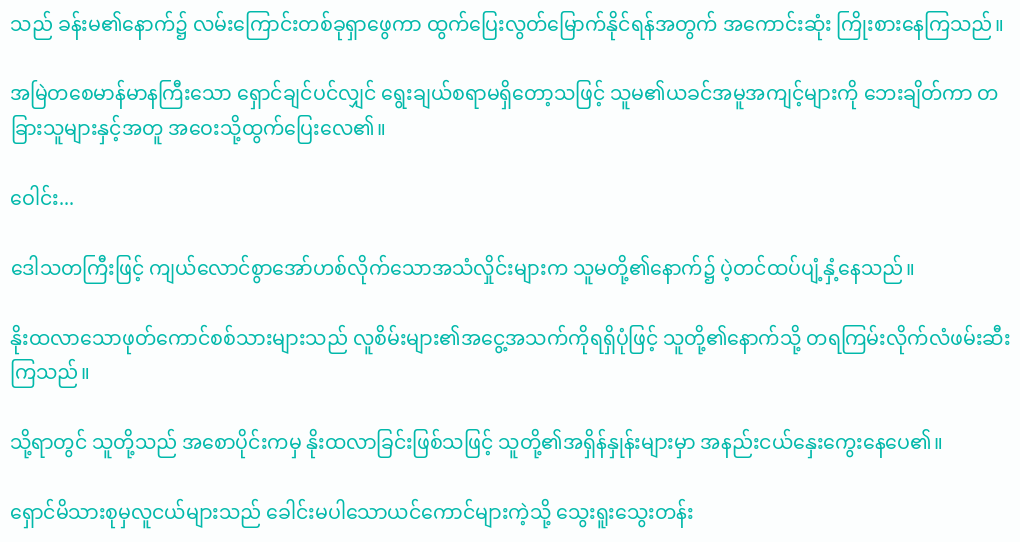သည် ခန်းမ၏နောက်၌ လမ်းကြောင်းတစ်ခုရှာဖွေကာ ထွက်ပြေးလွတ်မြောက်နိုင်ရန်အတွက် အကောင်းဆုံး ကြိုးစားနေကြသည်။

အမြဲတစေမာန်မာနကြီးသော ရှောင်ချင်ပင်လျှင် ရွေးချယ်စရာမရှိတော့သဖြင့် သူမ၏ယခင်အမူအကျင့်များကို ဘေးချိတ်ကာ တခြားသူများနှင့်အတူ အဝေးသို့ထွက်ပြေးလေ၏။

ဝေါင်း...

ဒေါသတကြီးဖြင့် ကျယ်လောင်စွာအော်ဟစ်လိုက်သောအသံလှိုင်းများက သူမတို့၏နောက်၌ ပဲ့တင်ထပ်ပျံ့နှံ့နေသည်။

နိုးထလာသောဖုတ်ကောင်စစ်သားများသည် လူစိမ်းများ၏အငွေ့အသက်ကိုရရှိပုံဖြင့် သူတို့၏နောက်သို့ တရကြမ်းလိုက်လံဖမ်းဆီးကြသည်။

သို့ရာတွင် သူတို့သည် အစောပိုင်းကမှ နိုးထလာခြင်းဖြစ်သဖြင့် သူတို့၏အရှိန်နှုန်းများမှာ အနည်းငယ်နှေးကွေးနေပေ၏။

ရှောင်မိသားစုမှလူငယ်များသည် ခေါင်းမပါသောယင်ကောင်များကဲ့သို့ သွေးရူးသွေးတန်း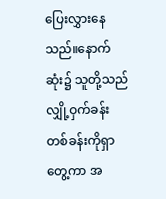ပြေးလွှားနေသည်။နောက်ဆုံး၌ သူတို့သည် လျှို့ဝှက်ခန်းတစ်ခန်းကိုရှာတွေ့ကာ အ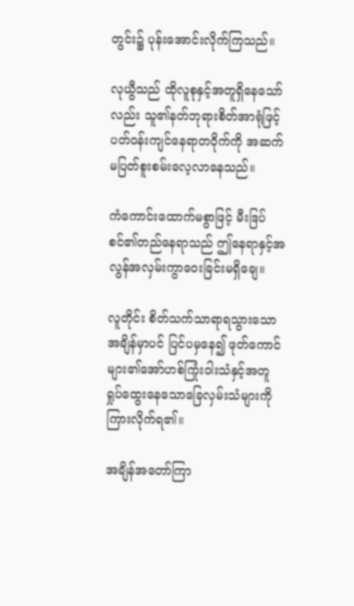တွင်း၌ ပုန်းအောင်းလိုက်ကြသည်။

လုယွီသည် ထိုလူစုနှင့်အတူရှိနေသော်လည်း သူ၏နတ်ဘုရားစိတ်အာရုံဖြင့် ပတ်ဝန်းကျင်နေရာတဝိုက်ကို အဆက်မပြတ်စူးစမ်းလေ့လာနေသည်။

ကံကောင်းထောက်မစွာဖြင့် မီးဒြပ်စင်၏တည်နေရာသည် ဤနေရာနှင့်အလွန်အလှမ်းကွာဝေးခြင်းမရှိချေ။

လူတိုင်း စိတ်သက်သာရာရသွားသောအချိန်မှာပင် ပြင်ပမှနေ၍ ဖုတ်ကောင်များ၏အော်ဟစ်ကြုံးဝါးသံနှင့်အတူ ရှုပ်ထွေးနေသောခြေလှမ်းသံများကို ကြားလိုက်ရ၏။

အချိန်အတော်ကြာ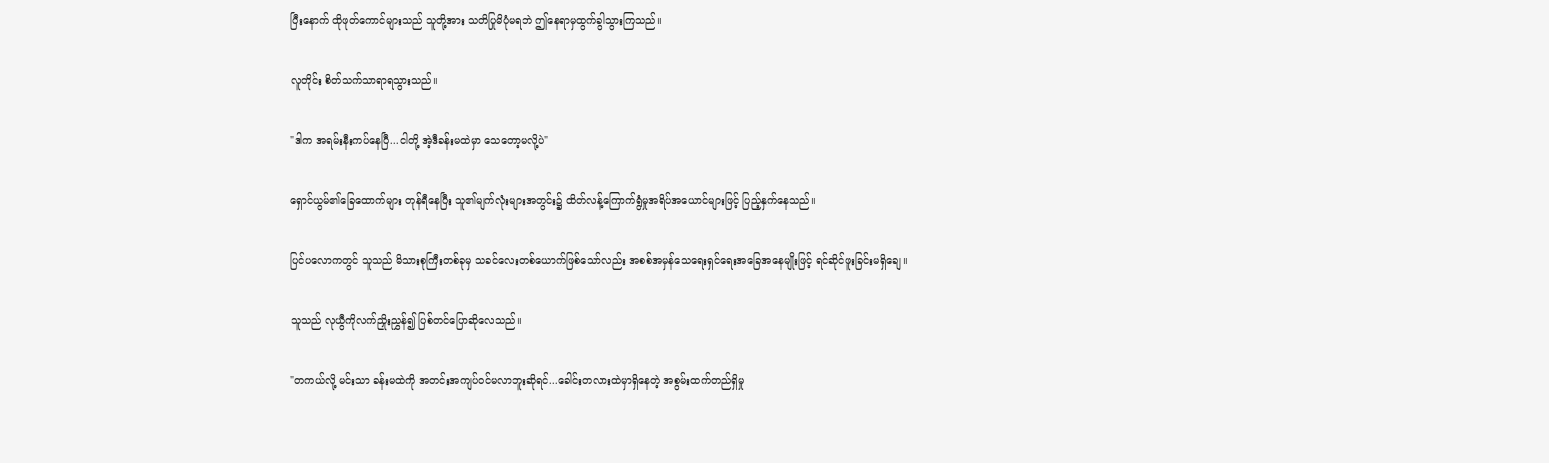ပြီးနောက် ထိုဖုတ်ကောင်များသည် သူတို့အား သတိပြုမိပုံမရဘဲ ဤနေရာမှထွက်ခွါသွားကြသည်။

လူတိုင်း စိတ်သက်သာရာရသွားသည်။

"ဒါက အရမ်းနီးကပ်နေပြီ...ငါတို့ အဲ့ဒီခန်းမထဲမှာ သေတော့မလို့ပဲ"

ရှောင်ယွမ်၏ခြေထောက်များ တုန်ရီနေပြီး သူ၏မျက်လုံးများအတွင်း၌ ထိတ်လန့်ကြောက်ရွံမှုအရိပ်အယောင်များဖြင့် ပြည့်နှက်နေသည်။

ပြင်ပလောကတွင် သူသည် မိသားစုကြီးတစ်ခုမှ သခင်လေးတစ်ယောက်ဖြစ်သော်လည်း အစစ်အမှန်သေရေးရှင်ရေးအခြေအနေမျိုးဖြင့် ရင်ဆိုင်ဖူးခြင်းမရှိချေ။

သူသည် လုယွီကိုလက်ညှိုးညွှန်၍ ပြစ်တင်ပြောဆိုလေသည်။

"တကယ်လို့ မင်းသာ ခန်းမထဲကို အတင်းအကျပ်ဝင်မလာဘူးဆိုရင်...ခေါင်းတလားထဲမှာရှိနေတဲ့ အစွမ်းထက်တည်ရှိမှု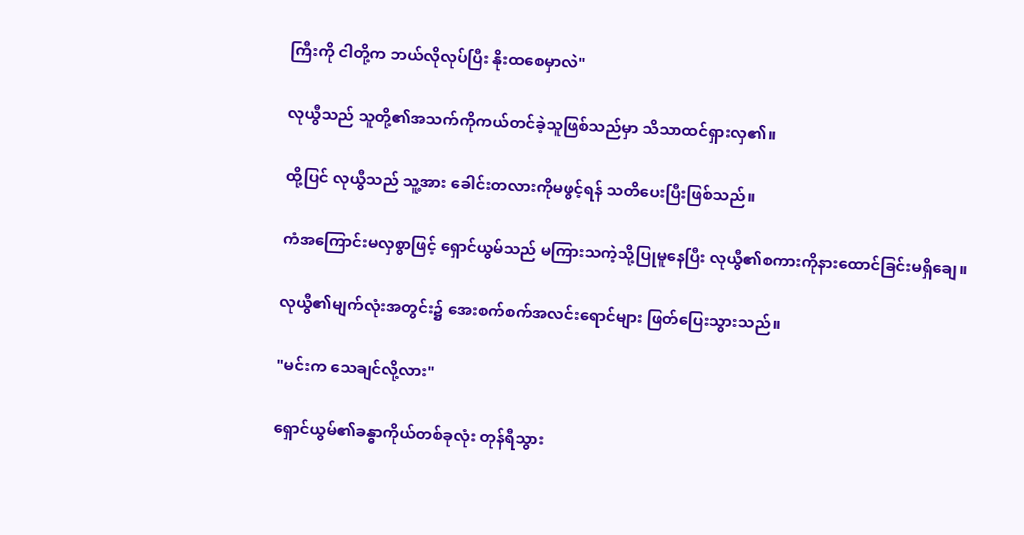ကြီးကို ငါတို့က ဘယ်လိုလုပ်ပြီး နိုးထစေမှာလဲ"

လုယွီသည် သူတို့၏အသက်ကိုကယ်တင်ခဲ့သူဖြစ်သည်မှာ သိသာထင်ရှားလှ၏။

ထို့ပြင် လုယွီသည် သူ့အား ခေါင်းတလားကိုမဖွင့်ရန် သတိပေးပြီးဖြစ်သည်။

ကံအကြောင်းမလှစွာဖြင့် ရှောင်ယွမ်သည် မကြားသကဲ့သို့ပြုမူနေပြီး လုယွီ၏စကားကိုနားထောင်ခြင်းမရှိချေ။

လုယွီ၏မျက်လုံးအတွင်း၌ အေးစက်စက်အလင်းရောင်များ ဖြတ်ပြေးသွားသည်။

"မင်းက သေချင်လို့လား"

ရှောင်ယွမ်၏ခန္ဓာကိုယ်တစ်ခုလုံး တုန်ရီသွား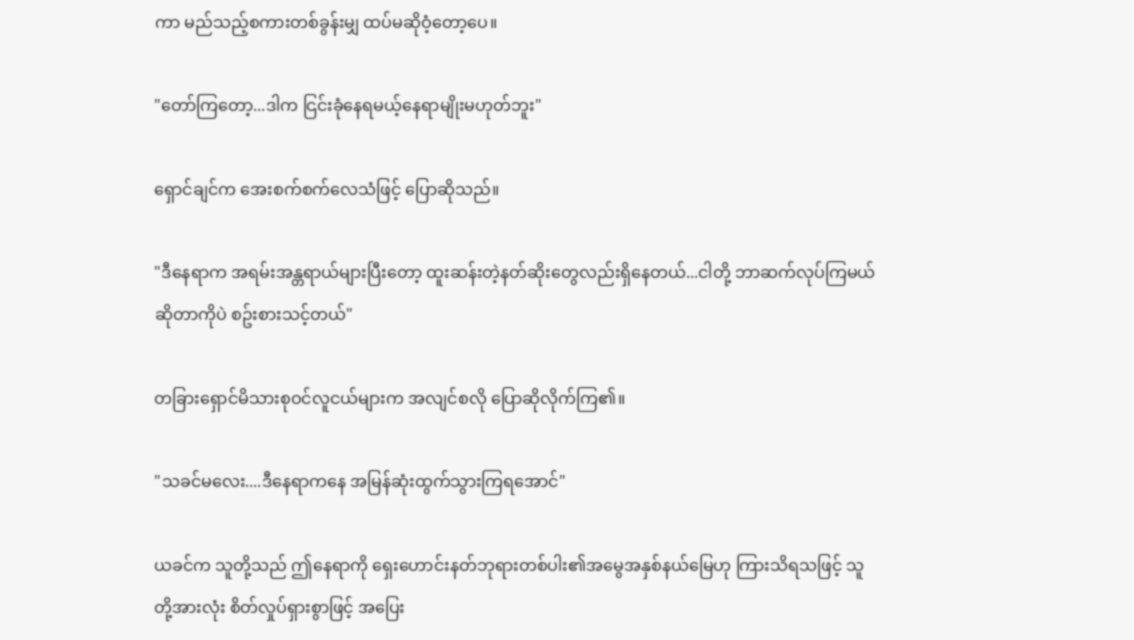ကာ မည်သည့်စကားတစ်ခွန်းမျှ ထပ်မဆိုဝံ့တော့ပေ။

"တော်ကြတော့...ဒါက ငြင်းခုံနေရမယ့်နေရာမျိုးမဟုတ်ဘူး"

ရှောင်ချင်က အေးစက်စက်လေသံဖြင့် ပြောဆိုသည်။

"ဒီနေရာက အရမ်းအန္တရာယ်များပြီးတော့ ထူးဆန်းတဲ့နတ်ဆိုးတွေလည်းရှိနေတယ်...ငါတို့ ဘာဆက်လုပ်ကြမယ်ဆိုတာကိုပဲ စဥ်းစားသင့်တယ်"

တခြားရှောင်မိသားစုဝင်လူငယ်များက အလျင်စလို ပြောဆိုလိုက်ကြ၏။

"သခင်မလေး....ဒီနေရာကနေ အမြန်ဆုံးထွက်သွားကြရအောင်"

ယခင်က သူတို့သည် ဤနေရာကို ရှေးဟောင်းနတ်ဘုရားတစ်ပါး၏အမွေအနှစ်နယ်မြေဟု ကြားသိရသဖြင့် သူတို့အားလုံး စိတ်လှုပ်ရှားစွာဖြင့် အပြေး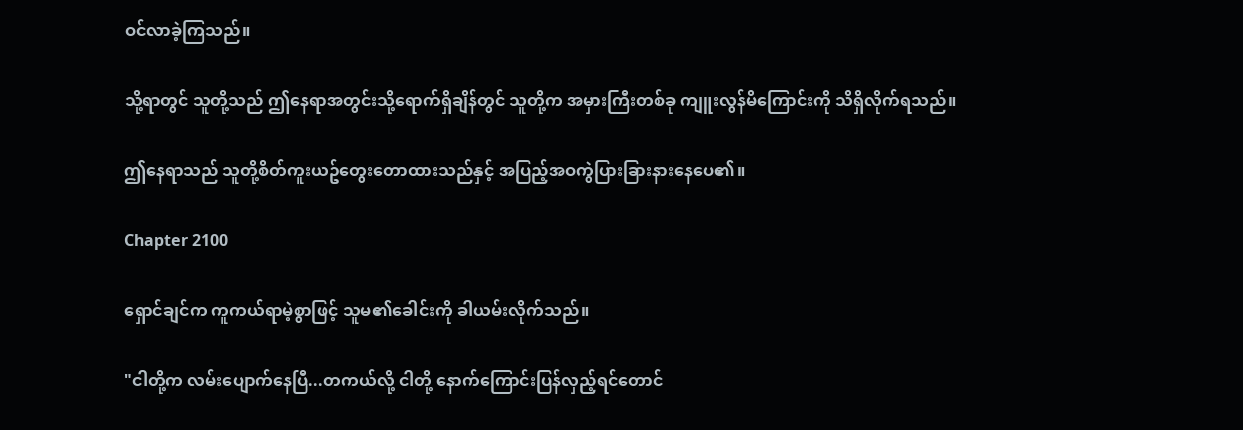ဝင်လာခဲ့ကြသည်။

သို့ရာတွင် သူတို့သည် ဤနေရာအတွင်းသို့ရောက်ရှိချိန်တွင် သူတို့က အမှားကြီးတစ်ခု ကျူးလွန်မိကြောင်းကို သိရှိလိုက်ရသည်။

ဤနေရာသည် သူတို့စိတ်ကူးယဥ်တွေးတောထားသည်နှင့် အပြည့်အဝကွဲပြားခြားနားနေပေ၏။

Chapter 2100

ရှောင်ချင်က ကူကယ်ရာမဲ့စွာဖြင့် သူမ၏ခေါင်းကို ခါယမ်းလိုက်သည်။

"ငါတို့က လမ်းပျောက်နေပြီ...တကယ်လို့ ငါတို့ နောက်ကြောင်းပြန်လှည့်ရင်တောင်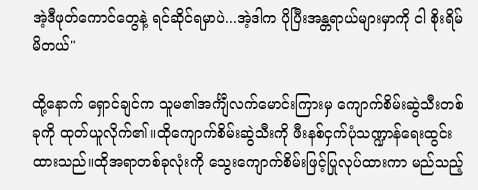အဲ့ဒီဖုတ်ကောင်တွေနဲ့ ရင်ဆိုင်ရမှာပဲ...အဲ့ဒါက ပိုပြီးအန္တရာယ်များမှာကို ငါ စိုးရိမ်မိတယ်"

ထို့နောက် ရှောင်ချင်က သူမ၏အင်္ကျီလက်မောင်းကြားမှ ကျောက်စိမ်းဆွဲသီးတစ်ခုကို ထုတ်ယူလိုက်၏။ထိုကျောက်စိမ်းဆွဲသီးကို ဖီးနစ်ငှက်ပုံသဏ္ဍာန်ရေးထွင်းထားသည်။ထိုအရာတစ်ခုလုံးကို သွေးကျောက်စိမ်းဖြင့်ပြုလုပ်ထားကာ မည်သည့်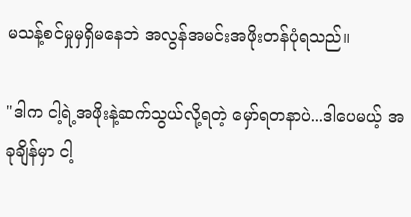မသန့်စင်မှုမှရှိမနေဘဲ အလွန်အမင်းအဖိုးတန်ပုံရသည်။

"ဒါက ငါ့ရဲ့အဖိုးနဲ့ဆက်သွယ်လို့ရတဲ့ မှော်ရတနာပဲ...ဒါပေမယ့် အခုချိန်မှာ ငါ့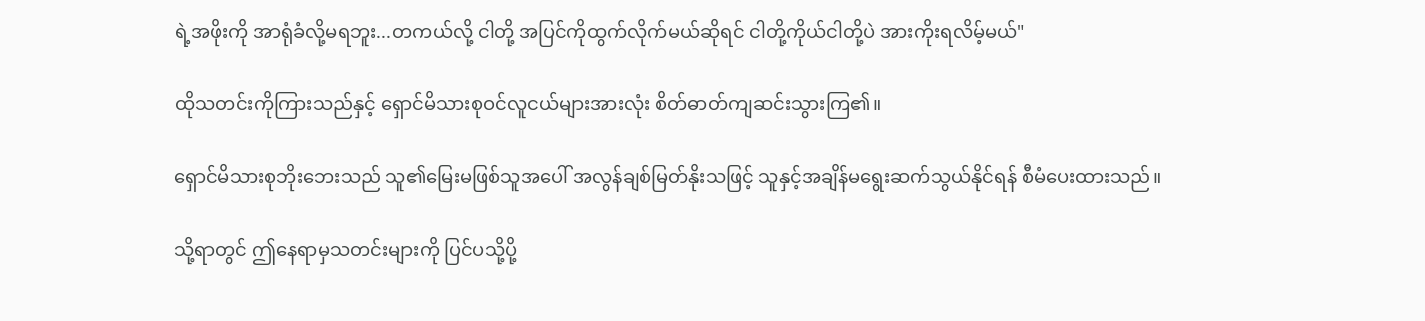ရဲ့အဖိုးကို အာရုံခံလို့မရဘူး...တကယ်လို့ ငါတို့ အပြင်ကိုထွက်လိုက်မယ်ဆိုရင် ငါတို့ကိုယ်ငါတို့ပဲ အားကိုးရလိမ့်မယ်"

ထိုသတင်းကိုကြားသည်နှင့် ရှောင်မိသားစုဝင်လူငယ်များအားလုံး စိတ်ဓာတ်ကျဆင်းသွားကြ၏။

ရှောင်မိသားစုဘိုးဘေးသည် သူ၏မြေးမဖြစ်သူအပေါ် အလွန်ချစ်မြတ်နိုးသဖြင့် သူနှင့်အချိန်မရွေးဆက်သွယ်နိုင်ရန် စီမံပေးထားသည်။

သို့ရာတွင် ဤနေရာမှသတင်းများကို ပြင်ပသို့ပို့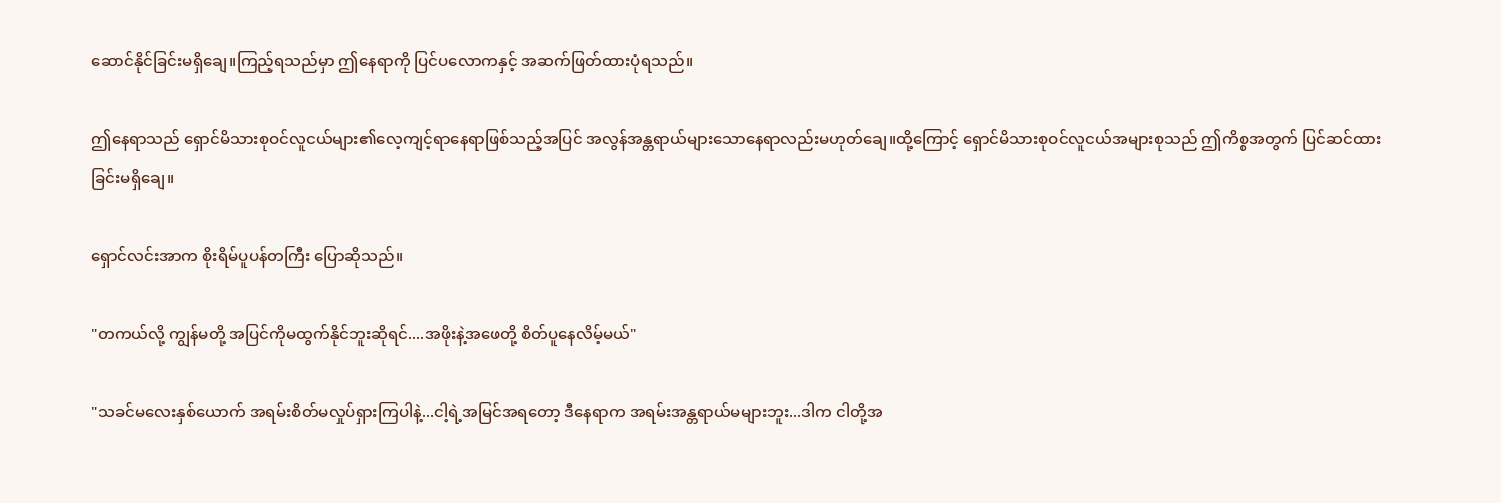ဆောင်နိုင်ခြင်းမရှိချေ။ကြည့်ရသည်မှာ ဤနေရာကို ပြင်ပလောကနှင့် အဆက်ဖြတ်ထားပုံရသည်။

ဤနေရာသည် ရှောင်မိသားစုဝင်လူငယ်များ၏လေ့ကျင့်ရာနေရာဖြစ်သည့်အပြင် အလွန်အန္တရာယ်များသောနေရာလည်းမဟုတ်ချေ။ထို့ကြောင့် ရှောင်မိသားစုဝင်လူငယ်အများစုသည် ဤကိစ္စအတွက် ပြင်ဆင်ထားခြင်းမရှိချေ။

ရှောင်လင်းအာက စိုးရိမ်ပူပန်တကြီး ပြောဆိုသည်။

"တကယ်လို့ ကျွန်မတို့ အပြင်ကိုမထွက်နိုင်ဘူးဆိုရင်....အဖိုးနဲ့အဖေတို့ စိတ်ပူနေလိမ့်မယ်"

"သခင်မလေးနှစ်ယောက် အရမ်းစိတ်မလှုပ်ရှားကြပါနဲ့...ငါ့ရဲ့အမြင်အရတော့ ဒီနေရာက အရမ်းအန္တရာယ်မများဘူး...ဒါက ငါတို့အ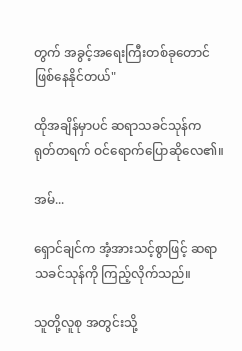တွက် အခွင့်အရေးကြီးတစ်ခုတောင် ဖြစ်နေနိုင်တယ်"

ထိုအချိန်မှာပင် ဆရာသခင်သုန်က ရုတ်တရက် ဝင်ရောက်ပြောဆိုလေ၏။

အမ်...

ရှောင်ချင်က အံ့အားသင့်စွာဖြင့် ဆရာသခင်သုန်ကို ကြည့်လိုက်သည်။

သူတို့လူစု အတွင်းသို့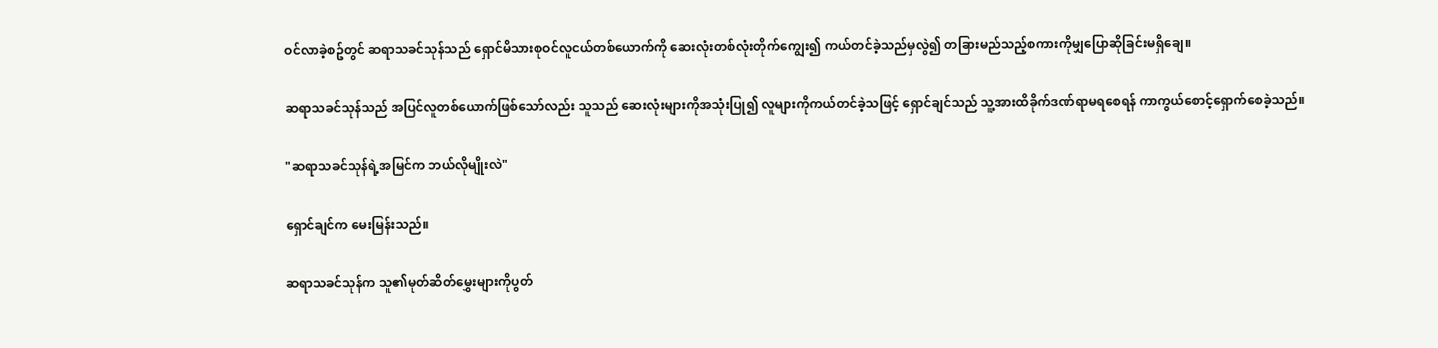ဝင်လာခဲ့စဥ်တွင် ဆရာသခင်သုန်သည် ရှောင်မိသားစုဝင်လူငယ်တစ်ယောက်ကို ဆေးလုံးတစ်လုံးတိုက်ကျွေး၍ ကယ်တင်ခဲ့သည်မှလွဲ၍ တခြားမည်သည့်စကားကိုမျှပြောဆိုခြင်းမရှိချေ။

ဆရာသခင်သုန်သည် အပြင်လူတစ်ယောက်ဖြစ်သော်လည်း သူသည် ဆေးလုံးများကိုအသုံးပြု၍ လူများကိုကယ်တင်ခဲ့သဖြင့် ရှောင်ချင်သည် သူ့အားထိခိုက်ဒဏ်ရာမရစေရန် ကာကွယ်စောင့်ရှောက်စေခဲ့သည်။

"ဆရာသခင်သုန်ရဲ့အမြင်က ဘယ်လိုမျိုးလဲ"

ရှောင်ချင်က မေးမြန်းသည်။

ဆရာသခင်သုန်က သူ၏မုတ်ဆိတ်မွှေးများကိုပွတ်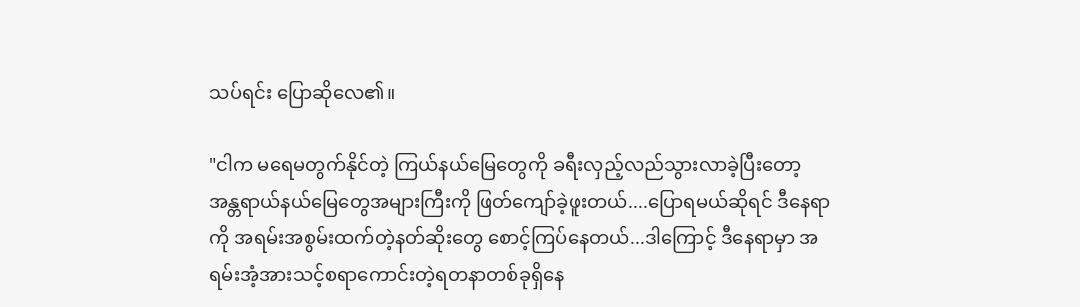သပ်ရင်း ပြောဆိုလေ၏။

"ငါက မရေမတွက်နိုင်တဲ့ ကြယ်နယ်မြေတွေကို ခရီးလှည့်လည်သွားလာခဲ့ပြီးတော့ အန္တရာယ်နယ်မြေတွေအများကြီးကို ဖြတ်ကျော်ခဲ့ဖူးတယ်....ပြောရမယ်ဆိုရင် ဒီနေရာကို အရမ်းအစွမ်းထက်တဲ့နတ်ဆိုးတွေ စောင့်ကြပ်နေတယ်...ဒါကြောင့် ဒီနေရာမှာ အရမ်းအံ့အားသင့်စရာကောင်းတဲ့ရတနာတစ်ခုရှိနေ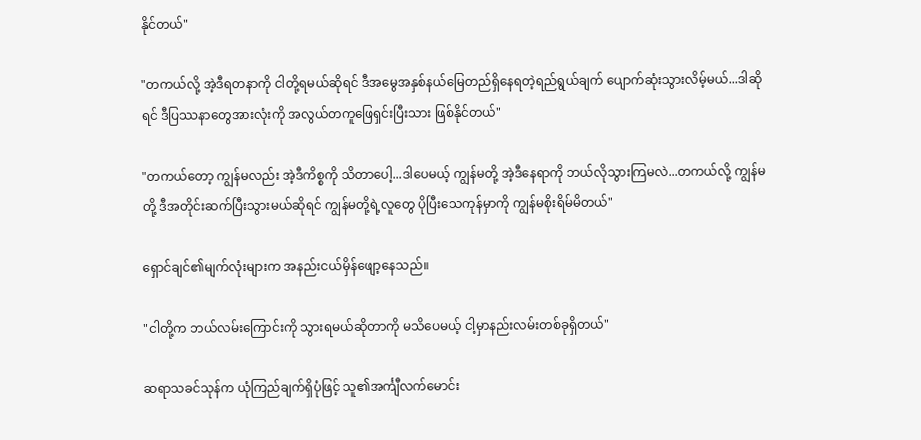နိုင်တယ်"

"တကယ်လို့ အဲ့ဒီရတနာကို ငါတို့ရမယ်ဆိုရင် ဒီအမွေအနှစ်နယ်မြေတည်ရှိနေရတဲ့ရည်ရွယ်ချက် ပျောက်ဆုံးသွားလိမ့်မယ်...ဒါဆိုရင် ဒီပြဿနာတွေအားလုံးကို အလွယ်တကူဖြေရှင်းပြီးသား ဖြစ်နိုင်တယ်"

"တကယ်တော့ ကျွန်မလည်း အဲ့ဒီကိစ္စကို သိတာပေါ့...ဒါပေမယ့် ကျွန်မတို့ အဲ့ဒီနေရာကို ဘယ်လိုသွားကြမလဲ...တကယ်လို့ ကျွန်မတို့ ဒီအတိုင်းဆက်ပြီးသွားမယ်ဆိုရင် ကျွန်မတို့ရဲ့လူတွေ ပိုပြီးသေကုန်မှာကို ကျွန်မစိုးရိမ်မိတယ်"

ရှောင်ချင်၏မျက်လုံးများက အနည်းငယ်မှိန်ဖျော့နေသည်။

"ငါတို့က ဘယ်လမ်းကြောင်းကို သွားရမယ်ဆိုတာကို မသိပေမယ့် ငါ့မှာနည်းလမ်းတစ်ခုရှိတယ်"

ဆရာသခင်သုန်က ယုံကြည်ချက်ရှိပုံဖြင့် သူ၏အင်္ကျီလက်မောင်း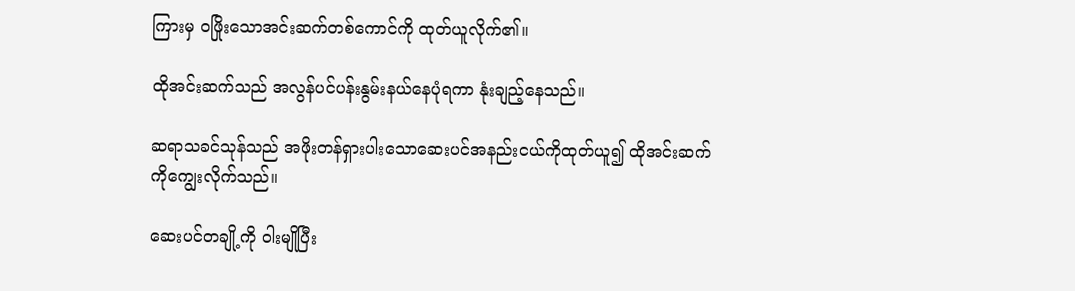ကြားမှ ဝဖြိုးသောအင်းဆက်တစ်ကောင်ကို ထုတ်ယူလိုက်၏။

ထိုအင်းဆက်သည် အလွန်ပင်ပန်းနွမ်းနယ်နေပုံရကာ နုံးချည့်နေသည်။

ဆရာသခင်သုန်သည် အဖိုးတန်ရှားပါးသောဆေးပင်အနည်းငယ်ကိုထုတ်ယူ၍ ထိုအင်းဆက်ကိုကျွေးလိုက်သည်။

ဆေးပင်တချို့ကို ဝါးမျိုပြီး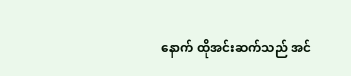နောက် ထိုအင်းဆက်သည် အင်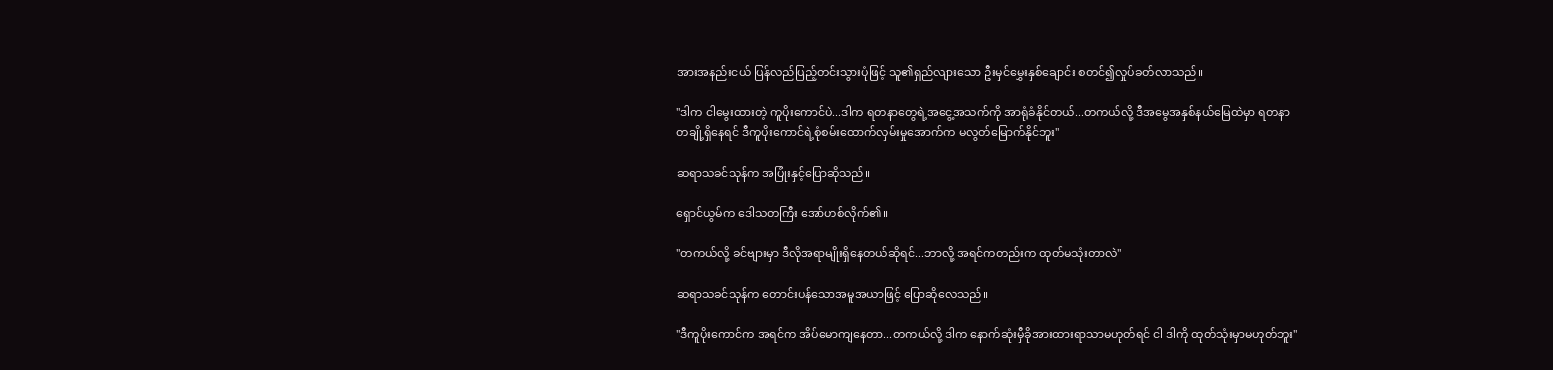အားအနည်းငယ် ပြန်လည်ပြည့်တင်းသွားပုံဖြင့် သူ၏ရှည်လျားသော ဦးမှင်မွှေးနှစ်ချောင်း စတင်၍လှုပ်ခတ်လာသည်။

"ဒါက ငါမွေးထားတဲ့ ကူပိုးကောင်ပဲ...ဒါက ရတနာတွေရဲ့အငွေ့အသက်ကို အာရုံခံနိုင်တယ်...တကယ်လို့ ဒီအမွေအနှစ်နယ်မြေထဲမှာ ရတနာတချို့ရှိနေရင် ဒီကူပိုးကောင်ရဲ့စုံစမ်းထောက်လှမ်းမှုအောက်က မလွတ်မြောက်နိုင်ဘူး"

ဆရာသခင်သုန်က အပြုံးနှင့်ပြောဆိုသည်။

ရှောင်ယွမ်က ဒေါသတကြီး အော်ဟစ်လိုက်၏။

"တကယ်လို့ ခင်ဗျားမှာ ဒီလိုအရာမျိုးရှိနေတယ်ဆိုရင်...ဘာလို့ အရင်ကတည်းက ထုတ်မသုံးတာလဲ"

ဆရာသခင်သုန်က တောင်းပန်သောအမူအယာဖြင့် ပြောဆိုလေသည်။

"ဒီကူပိုးကောင်က အရင်က အိပ်မောကျနေတာ...တကယ်လို့ ဒါက နောက်ဆုံးမှီခိုအားထားရာသာမဟုတ်ရင် ငါ ဒါကို ထုတ်သုံးမှာမဟုတ်ဘူး"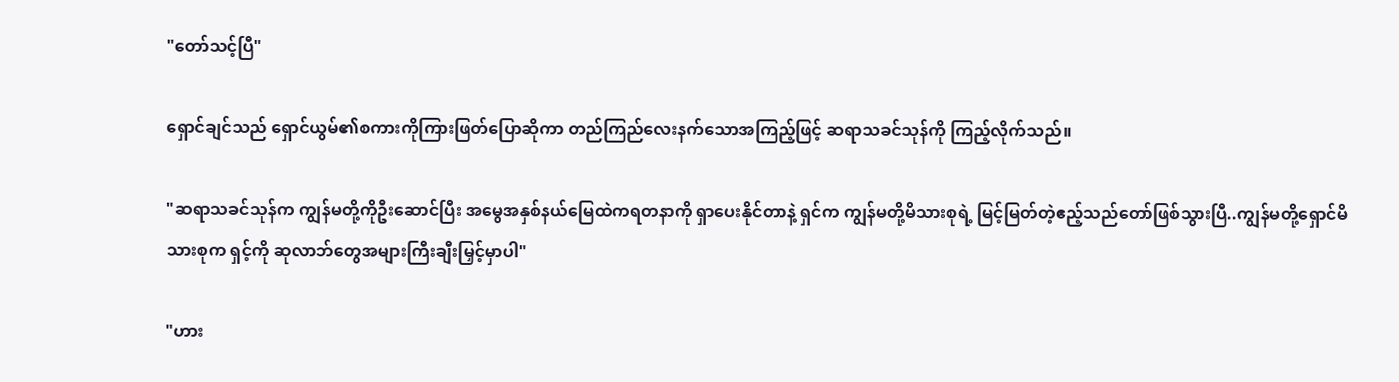"တော်သင့်ပြီ"

ရှောင်ချင်သည် ရှောင်ယွမ်၏စကားကိုကြားဖြတ်ပြောဆိုကာ တည်ကြည်လေးနက်သောအကြည့်ဖြင့် ဆရာသခင်သုန်ကို ကြည့်လိုက်သည်။

"ဆရာသခင်သုန်က ကျွန်မတို့ကိုဦးဆောင်ပြီး အမွေအနှစ်နယ်မြေထဲကရတနာကို ရှာပေးနိုင်တာနဲ့ ရှင်က ကျွန်မတို့မိသားစုရဲ့ မြင့်မြတ်တဲ့ဧည့်သည်တော်ဖြစ်သွားပြီ..ကျွန်မတို့ရှောင်မိသားစုက ရှင့်ကို ဆုလာဘ်တွေအများကြီးချီးမြှင့်မှာပါ"

"ဟား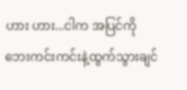ဟား ဟား...ငါက အပြင်ကို ဘေးကင်းကင်းနဲ့ထွက်သွားချင်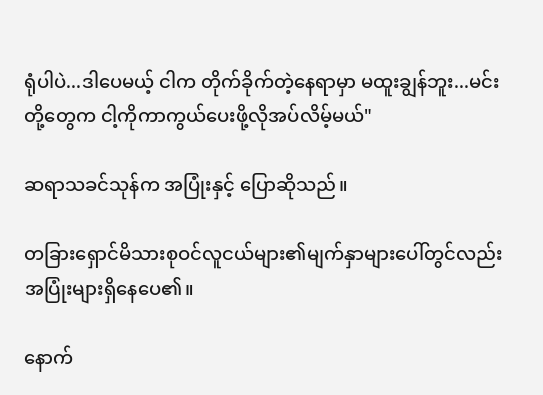ရုံပါပဲ...ဒါပေမယ့် ငါက တိုက်ခိုက်တဲ့နေရာမှာ မထူးချွန်ဘူး...မင်းတို့တွေက ငါ့ကိုကာကွယ်ပေးဖို့လိုအပ်လိမ့်မယ်"

ဆရာသခင်သုန်က အပြုံးနှင့် ပြောဆိုသည်။

တခြားရှောင်မိသားစုဝင်လူငယ်များ၏မျက်နှာများပေါ်တွင်လည်း အပြုံးများရှိနေပေ၏။

နောက်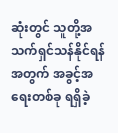ဆုံးတွင် သူတို့အသက်ရှင်သန်နိုင်ရန်အတွက် အခွင့်အရေးတစ်ခု ရရှိခဲ့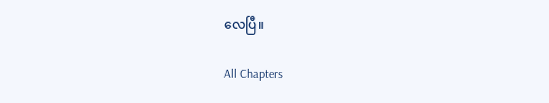လေပြီ။

All Chapters